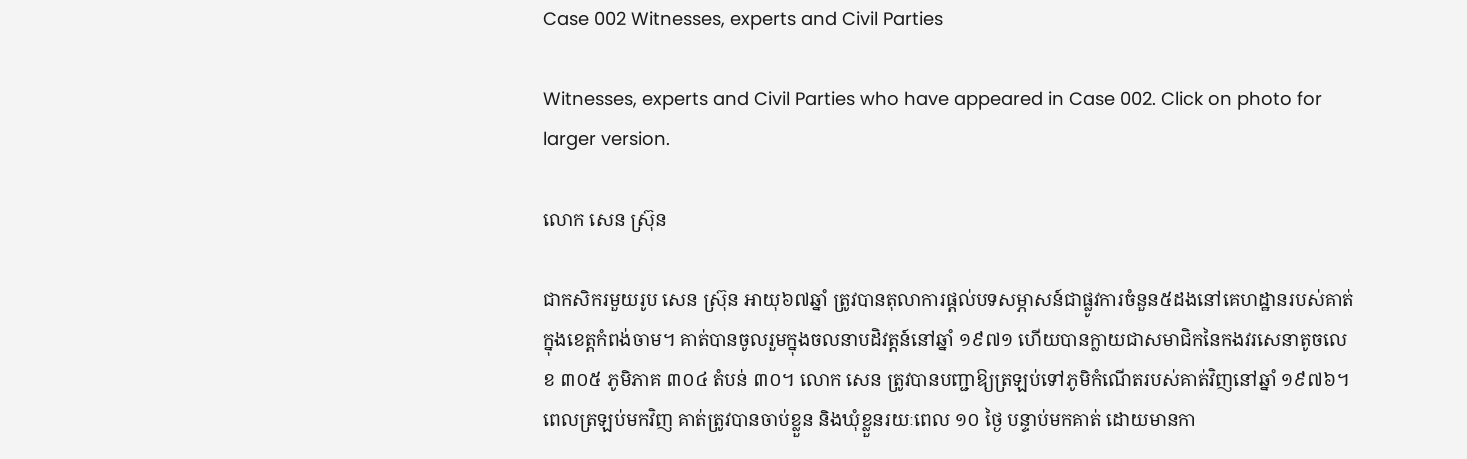Case 002 Witnesses, experts and Civil Parties

Witnesses, experts and Civil Parties who have appeared in Case 002. Click on photo for larger version.

លោក សេន ស្រ៊ុន

ជាកសិករមួយរូប សេន ស្រ៊ុន អាយុ៦៧ឆ្នាំ ត្រូវបានតុលាការផ្តល់បទសម្ភាសន៍ជាផ្លូវការចំនួន៥ដងនៅគេហដ្ឋានរបស់គាត់ក្នុងខេត្តកំពង់ចាម។ គាត់បានចូលរួមក្នុងចលនាបដិវត្តន៍នៅឆ្នាំ ១៩៧១ ហើយបានក្លាយជាសមាជិកនៃកងវរសេនាតូចលេខ ៣០៥ ភូមិភាគ ៣០៤ តំបន់ ៣០។ លោក សេន ត្រូវបានបញ្ជាឱ្យត្រឡប់ទៅភូមិកំណើតរបស់គាត់វិញនៅឆ្នាំ ១៩៧៦។ ពេលត្រឡប់មកវិញ គាត់ត្រូវបានចាប់ខ្លួន និងឃុំខ្លួនរយៈពេល ១០ ថ្ងៃ បន្ទាប់មកគាត់ ដោយមានកា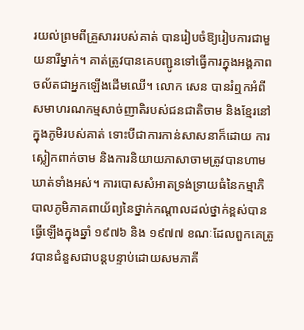រយល់ព្រមពីគ្រួសាររបស់គាត់ បានរៀបចំឱ្យរៀបការជាមួយនារីម្នាក់។ គាត់ត្រូវបានគេបញ្ជូនទៅធ្វើការក្នុងអង្គភាពចល័តជាអ្នកឡើងដើមឈើ។ លោក សេន បានរំឮកអំពីសមាហរណកម្មសាច់ញាតិរបស់ជនជាតិចាម និងខ្មែរនៅក្នុងភូមិរបស់គាត់ ទោះបីជាការកាន់សាសនាក៏ដោយ ការស្លៀកពាក់ចាម និងការនិយាយភាសាចាមត្រូវបានហាមឃាត់ទាំងអស់។ ការបោសសំអាតទ្រង់ទ្រាយធំនៃកម្មាភិបាលភូមិភាគពាយ័ព្យនៃថ្នាក់កណ្តាលដល់ថ្នាក់ខ្ពស់បានធ្វើឡើងក្នុងឆ្នាំ ១៩៧៦ និង ១៩៧៧ ខណៈដែលពួកគេត្រូវបានជំនួសជាបន្តបន្ទាប់ដោយសមភាគី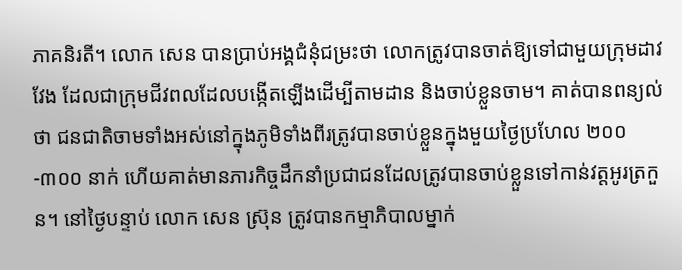ភាគនិរតី។ លោក សេន បានប្រាប់អង្គជំនុំជម្រះថា លោកត្រូវបានចាត់ឱ្យទៅជាមួយក្រុមដាវវែង ដែលជាក្រុមជីវពលដែលបង្កើតឡើងដើម្បីតាមដាន និងចាប់ខ្លួនចាម។ គាត់បានពន្យល់ថា ជនជាតិចាមទាំងអស់នៅក្នុងភូមិទាំងពីរត្រូវបានចាប់ខ្លួនក្នុងមួយថ្ងៃប្រហែល ២០០-៣០០ នាក់ ហើយគាត់មានភារកិច្ចដឹកនាំប្រជាជនដែលត្រូវបានចាប់ខ្លួនទៅកាន់វត្តអូរត្រកួន។ នៅថ្ងៃបន្ទាប់ លោក សេន ស៊្រុន ត្រូវបានកម្មាភិបាលម្នាក់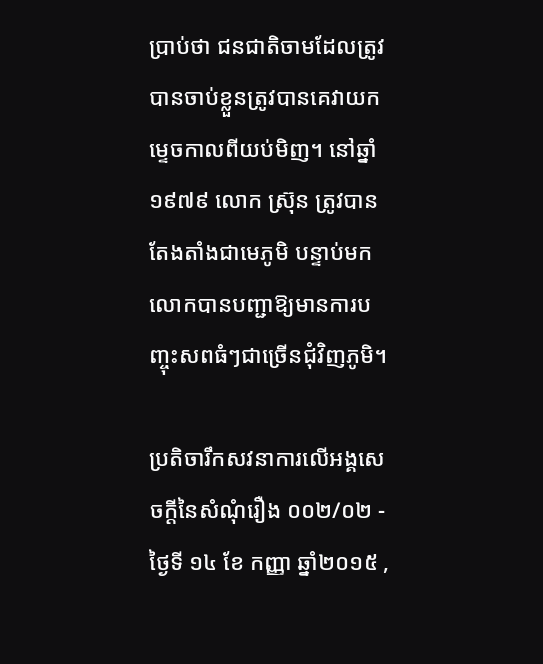ប្រាប់ថា ជនជាតិចាមដែលត្រូវបានចាប់ខ្លួនត្រូវបានគេវាយកម្ទេចកាលពីយប់មិញ។ នៅឆ្នាំ ១៩៧៩ លោក ស្រ៊ុន ត្រូវបានតែងតាំងជាមេភូមិ បន្ទាប់មកលោកបានបញ្ជាឱ្យមានការបញ្ចុះសពធំៗជាច្រើនជុំវិញភូមិ។

ប្រតិចារឹកសវនាការលើអង្គសេចក្ដីនៃសំណុំរឿង ០០២/០២ - ថ្ងៃទី ១៤ ខែ កញ្ញា ឆ្នាំ២០១៥ ,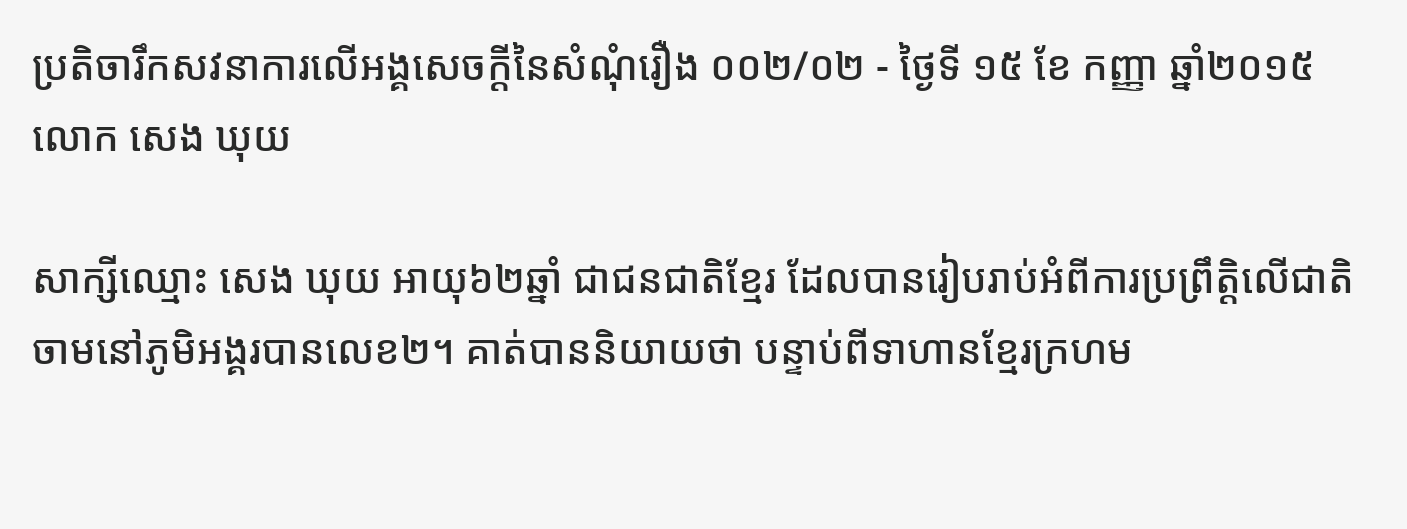ប្រតិចារឹកសវនាការលើអង្គសេចក្ដីនៃសំណុំរឿង ០០២/០២ - ថ្ងៃទី ១៥ ខែ កញ្ញា ឆ្នាំ២០១៥
លោក សេង ឃុយ

សាក្សីឈ្មោះ សេង ឃុយ អាយុ៦២ឆ្នាំ ជាជនជាតិខ្មែរ ដែលបានរៀបរាប់អំពីការប្រព្រឹត្តិលើជាតិចាមនៅភូមិអង្គរបានលេខ២។ គាត់បាននិយាយថា បន្ទាប់ពីទាហានខ្មែរក្រហម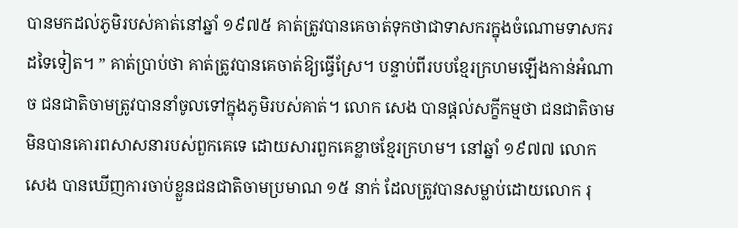បានមកដល់ភូមិរបស់គាត់នៅឆ្នាំ ១៩៧៥ គាត់ត្រូវបានគេចាត់ទុកថាជាទាសករក្នុងចំណោមទាសករដទៃទៀត។ ” គាត់ប្រាប់ថា គាត់ត្រូវបានគេចាត់ឱ្យធ្វើស្រែ។ បន្ទាប់ពីរបបខ្មែរក្រហមឡើងកាន់អំណាច ជនជាតិចាមត្រូវបាននាំចូលទៅក្នុងភូមិរបស់គាត់។ លោក សេង បានផ្តល់សក្ខីកម្មថា ជនជាតិចាមមិនបានគោរពសាសនារបស់ពួកគេទេ ដោយសារពួកគេខ្លាចខ្មែរក្រហម។ នៅឆ្នាំ ១៩៧៧ លោក សេង បានឃើញការចាប់ខ្លួនជនជាតិចាមប្រមាណ ១៥ នាក់ ដែលត្រូវបានសម្លាប់ដោយលោក រុ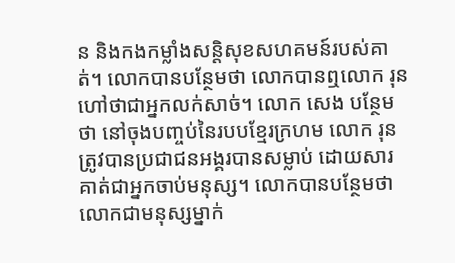ន និងកងកម្លាំងសន្តិសុខសហគមន៍របស់គាត់។ លោកបានបន្ថែមថា លោកបានឮលោក រុន ហៅថាជាអ្នកលក់សាច់។ លោក សេង បន្ថែមថា នៅចុងបញ្ចប់នៃរបបខ្មែរក្រហម លោក រុន ត្រូវបានប្រជាជនអង្គរបានសម្លាប់ ដោយសារគាត់ជាអ្នកចាប់មនុស្ស។ លោកបានបន្ថែមថា លោកជាមនុស្សម្នាក់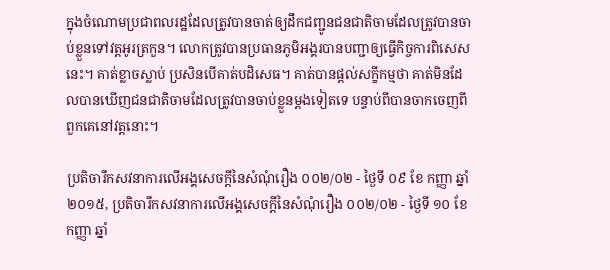ក្នុងចំណោមប្រជាពលរដ្ឋដែលត្រូវបានចាត់ឲ្យដឹកជញ្ជូនជនជាតិចាមដែលត្រូវបានចាប់ខ្លួនទៅវត្តអូរត្រកួន។ លោកត្រូវបានប្រធានភូមិអង្គរបានបញ្ជាឲ្យធ្វើកិច្ចការពិសេសនេះ។ គាត់ខ្លាចស្លាប់ ប្រសិនបើគាត់បដិសេធ។ គាត់បានផ្តល់សក្ខីកម្មថា គាត់មិនដែលបានឃើញជនជាតិចាមដែលត្រូវបានចាប់ខ្លួនម្តងទៀតទេ បន្ទាប់ពីបានចាកចេញពីពួកគេនៅវត្តនោះ។

ប្រតិចារឹកសវនាការលើអង្គសេចក្ដីនៃសំណុំរឿង ០០២/០២ - ថ្ងៃទី ០៩ ខែ កញ្ញា ឆ្នាំ២០១៥, ប្រតិចារឹកសវនាការលើអង្គសេចក្ដីនៃសំណុំរឿង ០០២/០២ - ថ្ងៃទី ១០ ខែ កញ្ញា ឆ្នាំ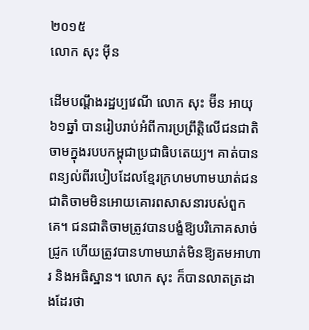២០១៥
លោក សុះ ម៉ីន

ដើមបណ្តឹងរដ្ឋប្បវេណី លោក សុះ ម៊ីន អាយុ៦១ឆ្នាំ បានរៀបរាប់អំពីការប្រព្រឹត្តិលើជនជាតិចាមក្នុងរបបកម្ពុជាប្រជាធិបតេយ្យ។ គាត់បានពន្យល់ពីរបៀបដែលខ្មែរក្រហមហាមឃាត់ជនជាតិចាមមិនអោយគោរពសាសនារបស់ពួកគេ។ ជនជាតិចាមត្រូវបានបង្ខំឱ្យបរិភោគសាច់ជ្រូក ហើយត្រូវបានហាមឃាត់មិនឱ្យតមអាហារ និងអធិស្ឋាន។ លោក សុះ ក៏បានលាតត្រដាងដែរថា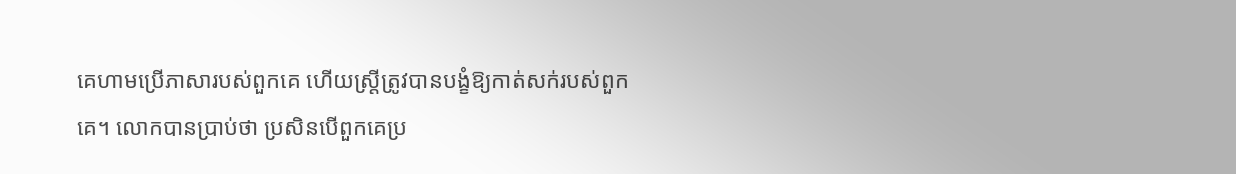គេហាមប្រើភាសារបស់ពួកគេ ហើយស្ត្រីត្រូវបានបង្ខំឱ្យកាត់សក់របស់ពួកគេ។ លោកបានប្រាប់ថា ប្រសិនបើពួកគេប្រ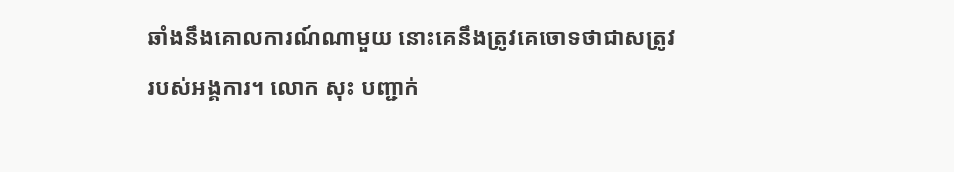ឆាំងនឹងគោលការណ៍ណាមួយ នោះគេនឹងត្រូវគេចោទថាជាសត្រូវរបស់អង្គការ។ លោក សុះ បញ្ជាក់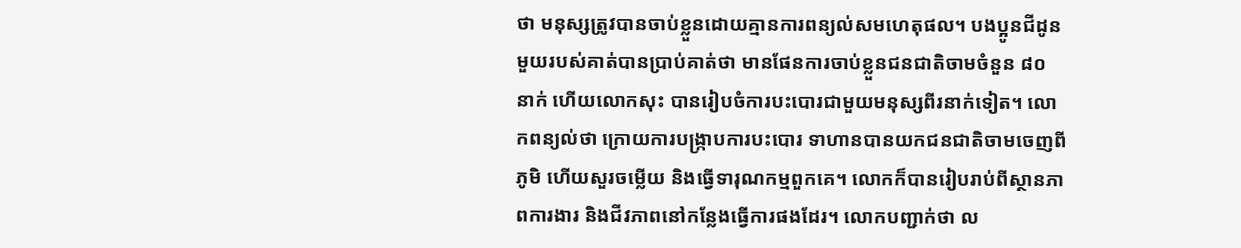ថា មនុស្សត្រូវបានចាប់ខ្លួនដោយគ្មានការពន្យល់សមហេតុផល។ បងប្អូនជីដូនមួយរបស់គាត់បានប្រាប់គាត់ថា មានផែនការចាប់ខ្លួនជនជាតិចាមចំនួន ៨០ នាក់ ហើយលោកសុះ បានរៀបចំការបះបោរជាមួយមនុស្សពីរនាក់ទៀត។ លោកពន្យល់ថា ក្រោយការបង្ក្រាបការបះបោរ ទាហានបានយកជនជាតិចាមចេញពីភូមិ ហើយសួរចម្លើយ និងធ្វើទារុណកម្មពួកគេ។ លោកក៏បានរៀបរាប់ពីស្ថានភាពការងារ និងជីវភាពនៅកន្លែងធ្វើការផងដែរ។ លោកបញ្ជាក់ថា ល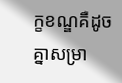ក្ខខណ្ឌគឺដូចគ្នាសម្រា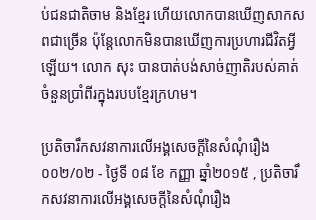ប់ជនជាតិចាម និងខ្មែរ ហើយលោកបានឃើញសាកសពជាច្រើន ប៉ុន្តែលោកមិនបានឃើញការប្រហារជីវិតអ្វីឡើយ។ លោក សុះ បានបាត់បង់សាច់ញាតិរបស់គាត់ចំនួនប្រាំពីរក្នុងរបបខ្មែរក្រហម។

ប្រតិចារឹកសវនាការលើអង្គសេចក្ដីនៃសំណុំរឿង ០០២/០២ - ថ្ងៃទី ០៨ ខែ កញ្ញា ឆ្នាំ២០១៥ , ប្រតិចារឹកសវនាការលើអង្គសេចក្ដីនៃសំណុំរឿង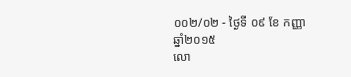០០២/០២ - ថ្ងៃទី ០៩ ខែ កញ្ញា ឆ្នាំ២០១៥
លោ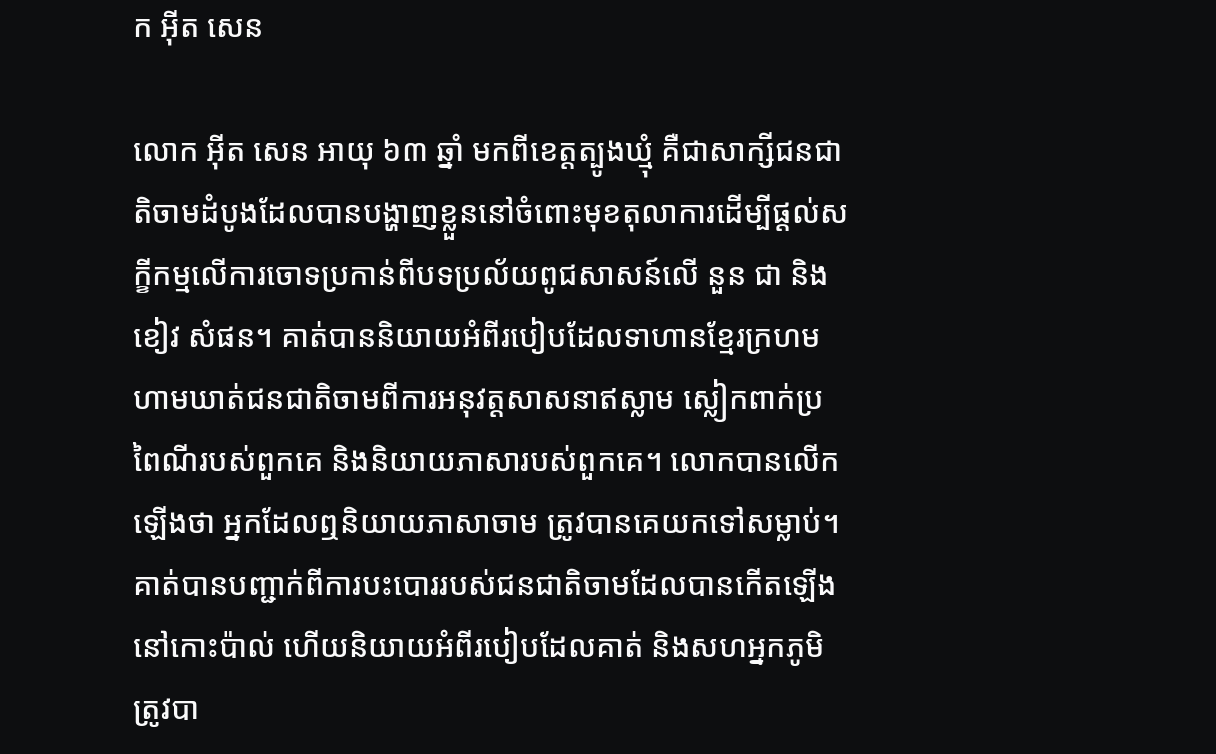ក អ៊ីត សេន

លោក អ៊ីត សេន អាយុ ៦៣ ឆ្នាំ មកពីខេត្តត្បូងឃ្មុំ គឺជាសាក្សីជនជាតិចាមដំបូងដែលបានបង្ហាញខ្លួននៅចំពោះមុខតុលាការដើម្បីផ្តល់សក្ខីកម្មលើការចោទប្រកាន់ពីបទប្រល័យពូជសាសន៍លើ នួន ជា និងខៀវ សំផន។ គាត់បាននិយាយអំពីរបៀបដែលទាហានខ្មែរក្រហមហាមឃាត់ជនជាតិចាមពីការអនុវត្តសាសនាឥស្លាម ស្លៀកពាក់ប្រពៃណីរបស់ពួកគេ និងនិយាយភាសារបស់ពួកគេ។ លោកបានលើកឡើងថា អ្នកដែលឮនិយាយភាសាចាម ត្រូវបានគេយកទៅសម្លាប់។ គាត់បានបញ្ជាក់ពីការបះបោររបស់ជនជាតិចាមដែលបានកើតឡើងនៅកោះប៉ាល់ ហើយនិយាយអំពីរបៀបដែលគាត់ និងសហអ្នកភូមិត្រូវបា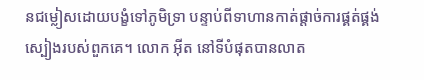នជម្លៀសដោយបង្ខំទៅភូមិទ្រា បន្ទាប់ពីទាហានកាត់ផ្តាច់ការផ្គត់ផ្គង់ស្បៀងរបស់ពួកគេ។ លោក អ៊ីត នៅទីបំផុតបានលាត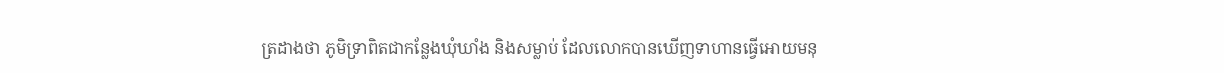ត្រដាងថា ភូមិទ្រាពិតជាកន្លែងឃុំឃាំង និងសម្លាប់ ដែលលោកបានឃើញទាហានធ្វើអោយមនុ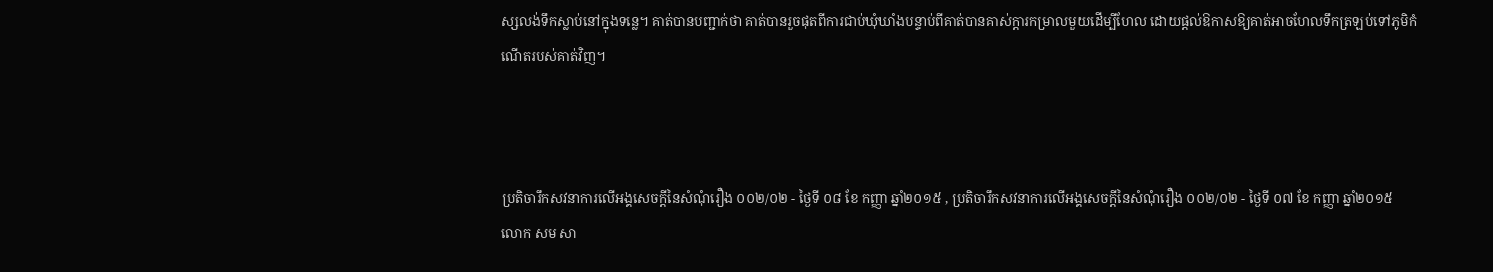ស្សលង់ទឹកស្លាប់នៅក្នុងទន្លេ។ គាត់បានបញ្ជាក់ថា គាត់បានរួចផុតពីការជាប់ឃុំឃាំងបន្ទាប់ពីគាត់បានគាស់ក្តារកម្រាលមួយដើម្បីហែល ដោយផ្តល់ឱកាសឱ្យគាត់អាចហែលទឹកត្រឡប់ទៅភូមិកំណើតរបស់គាត់វិញ។



ប្រតិចារឹកសវនាការលើអង្គសេចក្ដីនៃសំណុំរឿង ០០២/០២ - ថ្ងៃទី ០៨ ខែ កញ្ញា ឆ្នាំ២០១៥ , ប្រតិចារឹកសវនាការលើអង្គសេចក្ដីនៃសំណុំរឿង ០០២/០២ - ថ្ងៃទី ០៧ ខែ កញ្ញា ឆ្នាំ២០១៥
លោក សម សា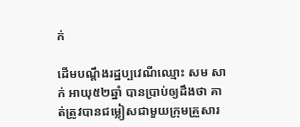ក់

ដើមបណ្តឹងរដ្ឋប្បវេណីឈ្មោះ សម សាក់ អាយុ៥២ឆ្នាំ បានប្រាប់ឲ្យដឹងថា គាត់ត្រូវបានជម្លៀសជាមួយក្រុមគ្រួសារ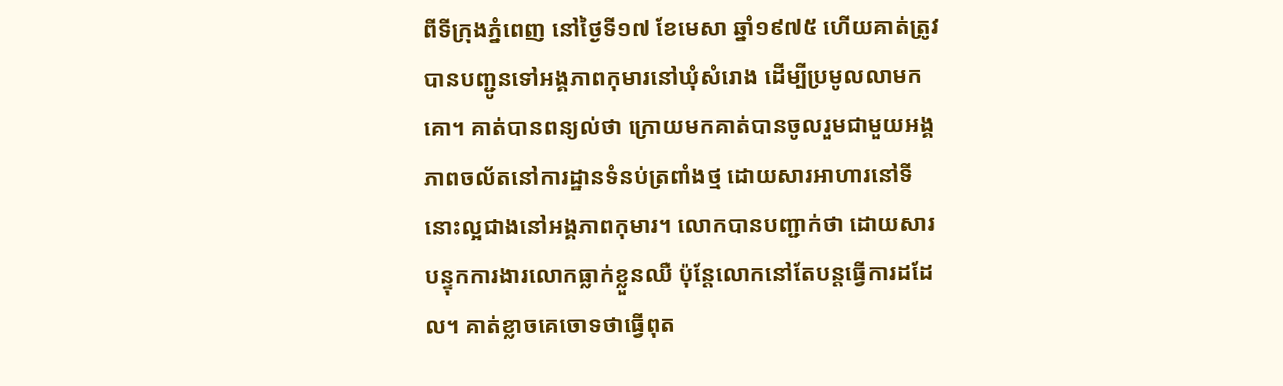ពីទីក្រុងភ្នំពេញ នៅថ្ងៃទី១៧ ខែមេសា ឆ្នាំ១៩៧៥ ហើយគាត់ត្រូវបានបញ្ជូនទៅអង្គភាពកុមារនៅឃុំសំរោង ដើម្បីប្រមូលលាមកគោ។ គាត់បានពន្យល់ថា ក្រោយមកគាត់បានចូលរួមជាមួយអង្គភាពចល័តនៅការដ្ឋានទំនប់ត្រពាំងថ្ម ដោយសារអាហារនៅទីនោះល្អជាងនៅអង្គភាពកុមារ។ លោកបានបញ្ជាក់ថា ដោយសារបន្ទុកការងារលោកធ្លាក់ខ្លួនឈឺ ប៉ុន្តែលោកនៅតែបន្តធ្វើការដដែល។ គាត់ខ្លាចគេចោទថាធ្វើពុត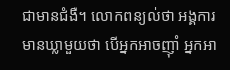ជាមានជំងឺ។ លោកពន្យល់ថា អង្គការមានឃ្លាមួយថា បើអ្នកអាចញ៉ាំ អ្នកអា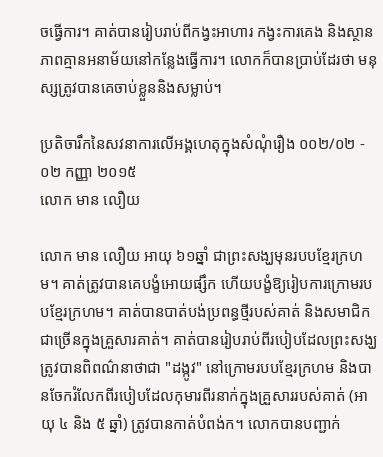ចធ្វើការ។ គាត់បានរៀបរាប់ពីកង្វះអាហារ កង្វះការគេង និងស្ថានភាពគ្មានអនាម័យនៅកន្លែងធ្វើការ។ លោកក៏បានប្រាប់ដែរថា មនុស្សត្រូវបានគេចាប់ខ្លួននិងសម្លាប់។

ប្រតិចារឹកនៃសវនាការលើអង្គហេតុក្នុងសំណុំរឿង ០០២/០២ - ០២ កញ្ញា ២០១៥
លោក មាន លឿយ

លោក មាន លឿយ អាយុ ៦១ឆ្នាំ ជាព្រះសង្ឃមុនរបបខ្មែរក្រហម។ គាត់ត្រូវបានគេបង្ខំអោយផ្សឹក ហើយបង្ខំឱ្យរៀបការក្រោមរបបខ្មែរក្រហម។ គាត់បានបាត់បង់ប្រពន្ធថ្មីរបស់គាត់ និងសមាជិកជាច្រើនក្នុងគ្រួសារគាត់។ គាត់បានរៀបរាប់ពីរបៀបដែលព្រះសង្ឃត្រូវបានពិពណ៌នាថាជា "ដង្កូវ" នៅក្រោមរបបខ្មែរក្រហម និងបានចែករំលែកពីរបៀបដែលកុមារពីរនាក់ក្នុងគ្រួសាររបស់គាត់ (អាយុ ៤ និង ៥ ឆ្នាំ) ត្រូវបានកាត់បំពង់ក។ លោកបានបញ្ជាក់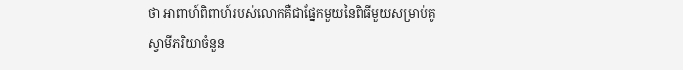ថា អាពាហ៍ពិពាហ៍របស់លោកគឺជាផ្នែកមួយនៃពិធីមួយសម្រាប់គូស្វាមីភរិយាចំនួន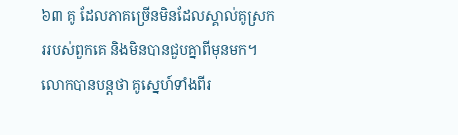៦៣ គូ ដែលភាគច្រើនមិនដែលស្គាល់គូស្រកររបស់ពួកគេ និងមិនបានជួបគ្នាពីមុនមក។ លោកបានបន្តថា គូស្នេហ៍ទាំងពីរ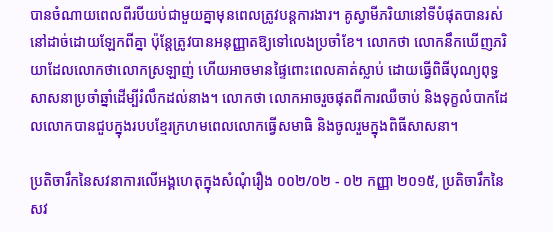បានចំណាយពេលពីរបីយប់ជាមួយគ្នាមុនពេលត្រូវបន្តការងារ។ គូស្វាមីភរិយានៅទីបំផុតបានរស់នៅដាច់ដោយឡែកពីគ្នា ប៉ុន្តែត្រូវបានអនុញ្ញាតឱ្យទៅលេងប្រចាំខែ។ លោកថា លោកនឹកឃើញភរិយាដែលលោកថាលោកស្រឡាញ់ ហើយអាចមានផ្ទៃពោះពេលគាត់ស្លាប់ ដោយធ្វើពិធីបុណ្យពុទ្ធសាសនាប្រចាំឆ្នាំដើម្បីរំលឹកដល់នាង។ លោកថា លោកអាចរួចផុតពីការឈឺចាប់ និងទុក្ខលំបាកដែលលោកបានជួបក្នុងរបបខ្មែរក្រហមពេលលោកធ្វើសមាធិ និងចូលរួមក្នុងពិធីសាសនា។

ប្រតិចារឹកនៃសវនាការលើអង្គហេតុក្នុងសំណុំរឿង ០០២/០២ - ០២ កញ្ញា ២០១៥, ប្រតិចារឹកនៃសវ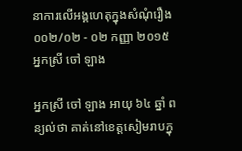នាការលើអង្គហេតុក្នុងសំណុំរឿង ០០២/០២ - ០២ កញ្ញា ២០១៥
អ្នកស្រី ចៅ ឡាង

អ្នកស្រី ចៅ ឡាង អាយុ ៦៤ ឆ្នាំ ពន្យល់ថា គាត់នៅខេត្តសៀមរាបក្នុ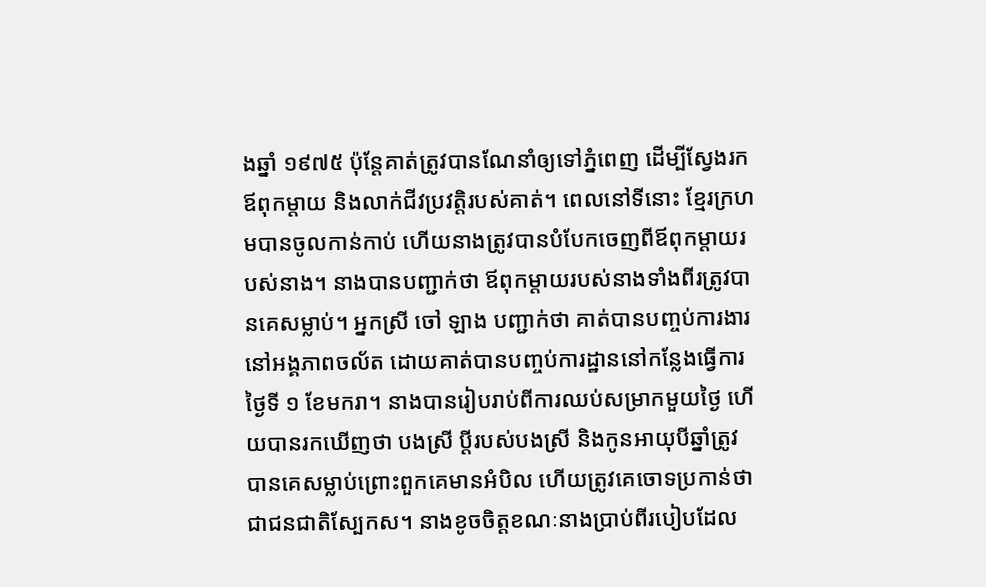ងឆ្នាំ ១៩៧៥ ប៉ុន្តែគាត់ត្រូវបានណែនាំឲ្យទៅភ្នំពេញ ដើម្បីស្វែងរកឪពុកម្តាយ និងលាក់ជីវប្រវត្តិរបស់គាត់។ ពេលនៅទីនោះ ខ្មែរក្រហមបានចូលកាន់កាប់ ហើយនាងត្រូវបានបំបែកចេញពីឪពុកម្តាយរបស់នាង។ នាងបានបញ្ជាក់ថា ឪពុកម្តាយរបស់នាងទាំងពីរត្រូវបានគេសម្លាប់។ អ្នកស្រី ចៅ ឡាង បញ្ជាក់ថា គាត់បានបញ្ចប់ការងារនៅអង្គភាពចល័ត ដោយគាត់បានបញ្ចប់ការដ្ឋាននៅកន្លែងធ្វើការថ្ងៃទី ១ ខែមករា។ នាងបានរៀបរាប់ពីការឈប់សម្រាកមួយថ្ងៃ ហើយបានរកឃើញថា បងស្រី ប្តីរបស់បងស្រី និងកូនអាយុបីឆ្នាំត្រូវបានគេសម្លាប់ព្រោះពួកគេមានអំបិល ហើយត្រូវគេចោទប្រកាន់ថាជាជនជាតិស្បែកស។ នាងខូចចិត្តខណៈនាងប្រាប់ពីរបៀបដែល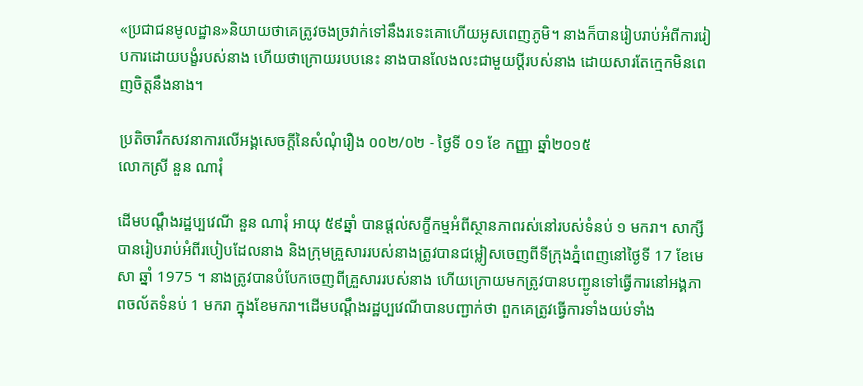«ប្រជាជនមូលដ្ឋាន»និយាយថាគេត្រូវចងច្រវាក់ទៅនឹងរទេះគោហើយអូសពេញភូមិ។ នាងក៏បានរៀបរាប់អំពីការរៀបការដោយបង្ខំរបស់នាង ហើយថាក្រោយរបបនេះ នាងបានលែងលះជាមួយប្តីរបស់នាង ដោយសារតែក្មេកមិនពេញចិត្តនឹងនាង។

ប្រតិចារឹកសវនាការលើអង្គសេចក្ដីនៃសំណុំរឿង ០០២/០២ - ថ្ងៃទី ០១ ខែ កញ្ញា ឆ្នាំ២០១៥
លោកស្រី នួន ណារុំ

ដើមបណ្តឹងរដ្ឋប្បវេណី នួន ណារុំ អាយុ ៥៩ឆ្នាំ បានផ្តល់សក្ខីកម្មអំពីស្ថានភាពរស់នៅរបស់ទំនប់ ១ មករា។ សាក្សីបានរៀបរាប់អំពីរបៀបដែលនាង និងក្រុមគ្រួសាររបស់នាងត្រូវបានជម្លៀសចេញពីទីក្រុងភ្នំពេញនៅថ្ងៃទី 17 ខែមេសា ឆ្នាំ 1975 ។ នាងត្រូវបានបំបែកចេញពីគ្រួសាររបស់នាង ហើយក្រោយមកត្រូវបានបញ្ជូនទៅធ្វើការនៅអង្គភាពចល័តទំនប់ 1 មករា ក្នុងខែមករា។ដើមបណ្ដឹងរដ្ឋប្បវេណីបានបញ្ជាក់ថា ពួកគេត្រូវធ្វើការទាំងយប់ទាំង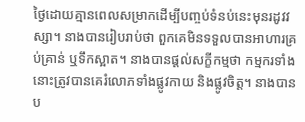ថ្ងៃដោយគ្មានពេលសម្រាកដើម្បីបញ្ចប់ទំនប់នេះមុនរដូវវស្សា។ នាងបានរៀបរាប់ថា ពួកគេមិនទទួលបានអាហារគ្រប់គ្រាន់ ឬទឹកស្អាត។ នាងបានផ្តល់សក្ខីកម្មថា កម្មករទាំងនោះត្រូវបានគេរំលោភទាំងផ្លូវកាយ និងផ្លូវចិត្ត។ នាងបានប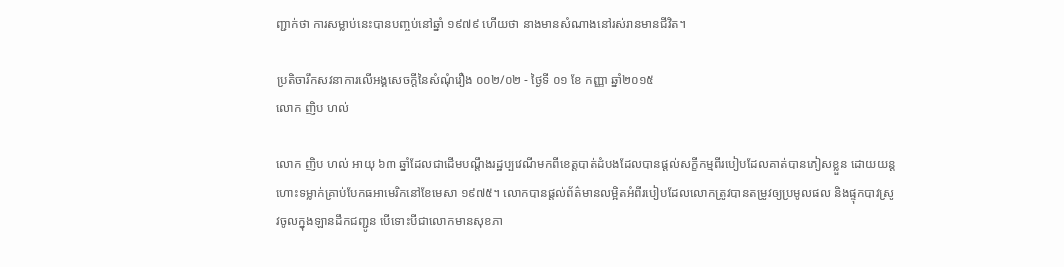ញ្ជាក់ថា ការសម្លាប់នេះបានបញ្ចប់នៅឆ្នាំ ១៩៧៩ ហើយថា នាងមានសំណាងនៅរស់រានមានជីវិត។

ប្រតិចារឹកសវនាការលើអង្គសេចក្ដីនៃសំណុំរឿង ០០២/០២ - ថ្ងៃទី ០១ ខែ កញ្ញា ឆ្នាំ២០១៥
លោក ញិប ហល់

លោក ញិប ហល់ អាយុ ៦៣ ឆ្នាំដែលជាដើមបណ្តឹងរដ្ឋប្បវេណីមកពីខេត្តបាត់ដំបងដែលបានផ្តល់សក្ខីកម្មពីរបៀបដែលគាត់បានភៀសខ្លួន ដោយយន្តហោះទម្លាក់គ្រាប់បែកធអាមេរិកនៅខែមេសា ១៩៧៥។ លោកបានផ្តល់ព័ត៌មានលម្អិតអំពីរបៀបដែលលោកត្រូវបានតម្រូវឲ្យប្រមូលផល និងផ្ទុកបាវស្រូវចូលក្នុងឡានដឹកជញ្ជូន បើទោះបីជាលោកមានសុខភា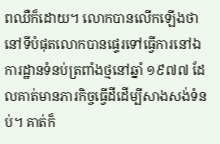ពឈឺក៏ដោយ។ លោកបានលើកឡើងថានៅទីបំផុតលោកបានផ្ទេរទៅធ្វើការនៅឯការដ្ឋានទំនប់ត្រពាំងថ្មនៅឆ្នាំ ១៩៧៧ ដែលគាត់មានភារកិច្ចធ្វើដីដើម្បីសាងសង់ទំនប់។ គាត់ក៏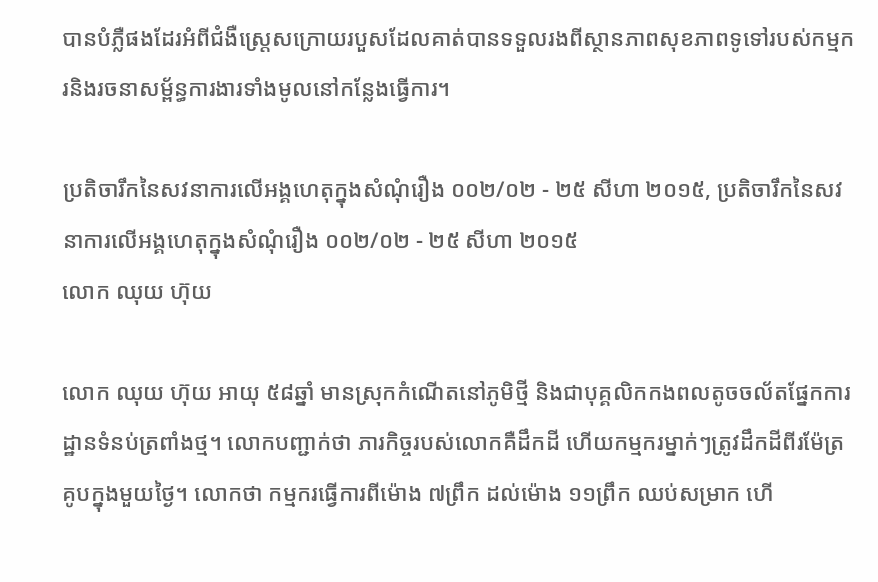បានបំភ្លឺផងដែរអំពីជំងឺស្ត្រេសក្រោយរបួសដែលគាត់បានទទួលរងពីស្ថានភាពសុខភាពទូទៅរបស់កម្មករនិងរចនាសម្ព័ន្ធការងារទាំងមូលនៅកន្លែងធ្វើការ។

ប្រតិចារឹកនៃសវនាការលើអង្គហេតុក្នុងសំណុំរឿង ០០២/០២ - ២៥ សីហា ២០១៥, ប្រតិចារឹកនៃសវនាការលើអង្គហេតុក្នុងសំណុំរឿង ០០២/០២ - ២៥ សីហា ២០១៥
លោក ឈុយ ហ៊ុយ

លោក ឈុយ ហ៊ុយ អាយុ ៥៨ឆ្នាំ មានស្រុកកំណើតនៅភូមិថ្មី និងជាបុគ្គលិកកងពលតូចចល័តផ្នែកការដ្ឋានទំនប់ត្រពាំងថ្ម។ លោកបញ្ជាក់ថា ភារកិច្ចរបស់លោកគឺដឹកដី ហើយកម្មករម្នាក់ៗត្រូវដឹកដីពីរម៉ែត្រគូបក្នុងមួយថ្ងៃ។ លោកថា កម្មករធ្វើការពីម៉ោង ៧ព្រឹក ដល់ម៉ោង ១១ព្រឹក ឈប់សម្រាក ហើ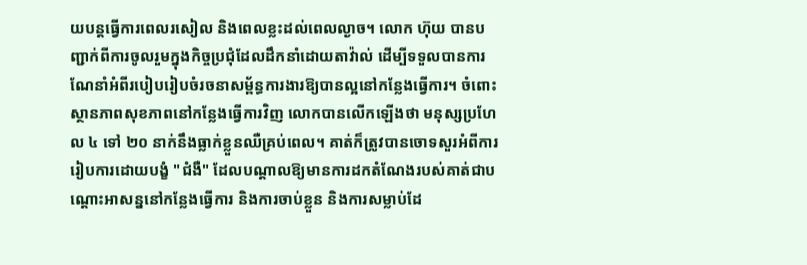យបន្តធ្វើការពេលរសៀល និងពេលខ្លះដល់ពេលល្ងាច។ លោក ហ៊ុយ បានបញ្ជាក់ពីការចូលរួមក្នុងកិច្ចប្រជុំដែលដឹកនាំដោយតាវ៉ាល់ ដើម្បីទទួលបានការណែនាំអំពីរបៀបរៀបចំរចនាសម្ព័ន្ធការងារឱ្យបានល្អនៅកន្លែងធ្វើការ។ ចំពោះស្ថានភាពសុខភាពនៅកន្លែងធ្វើការវិញ លោកបានលើកឡើងថា មនុស្សប្រហែល ៤ ទៅ ២០ នាក់នឹងធ្លាក់ខ្លួនឈឺគ្រប់ពេល។ គាត់ក៏ត្រូវបានចោទសួរអំពីការរៀបការដោយបង្ខំ "ជំងឺ" ដែលបណ្តាលឱ្យមានការដកតំណែងរបស់គាត់ជាបណ្តោះអាសន្ននៅកន្លែងធ្វើការ និងការចាប់ខ្លួន និងការសម្លាប់ដែ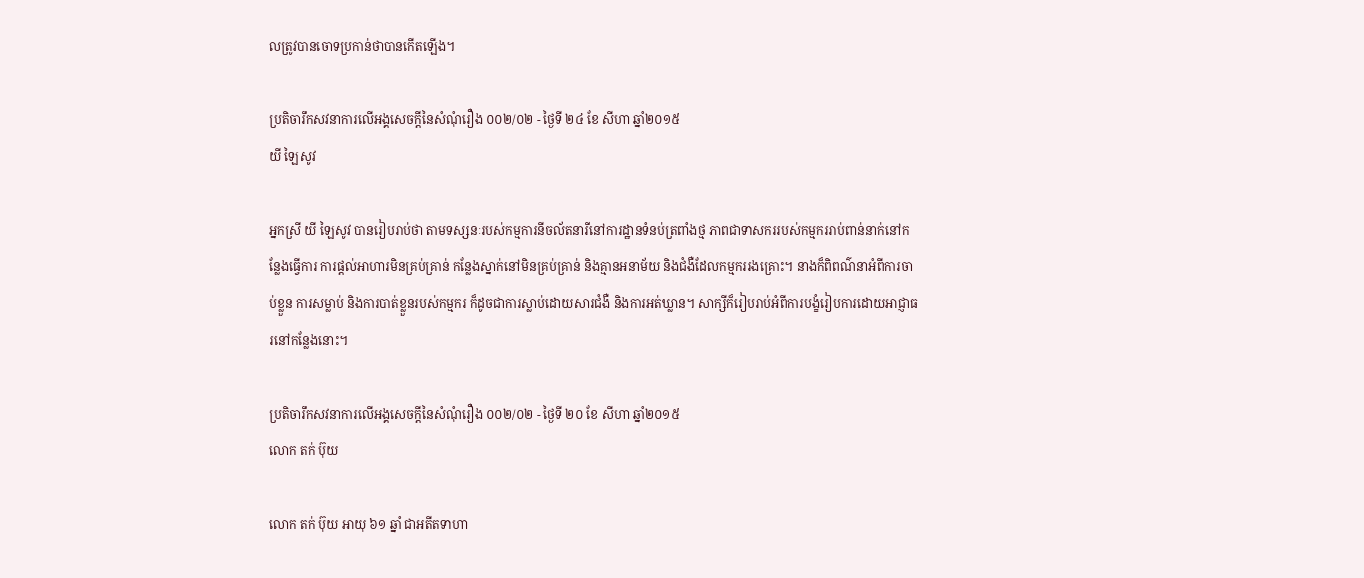លត្រូវបានចោទប្រកាន់ថាបានកើតឡើង។

ប្រតិចារឹកសវនាការលើអង្គសេចក្ដីនៃសំណុំរឿង ០០២/០២ - ថ្ងៃទី ២៤ ខែ សីហា ឆ្នាំ២០១៥
យី ឡៃសូវ

អ្នកស្រី យី ឡៃសូវ បានរៀបរាប់ថា តាមទស្សនៈរបស់កម្មការនីចល័តនារីនៅការដ្ឋានទំនប់ត្រពាំងថ្ម ភាពជាទាសកររបស់កម្មកររាប់ពាន់នាក់នៅកន្លែងធ្វើការ ការផ្តល់អាហារមិនគ្រប់គ្រាន់ កន្លែងស្នាក់នៅមិនគ្រប់គ្រាន់ និងគ្មានអនាម័យ និងជំងឺដែលកម្មកររងគ្រោះ។ នាងក៏ពិពណ៌នាអំពីការចាប់ខ្លួន ការសម្លាប់ និងការបាត់ខ្លួនរបស់កម្មករ ក៏ដូចជាការស្លាប់ដោយសារជំងឺ និងការអត់ឃ្លាន។ សាក្សីក៏រៀបរាប់អំពីការបង្ខំរៀបការដោយអាជ្ញាធរនៅកន្លែងនោះ។

ប្រតិចារឹកសវនាការលើអង្គសេចក្ដីនៃសំណុំរឿង ០០២/០២ - ថ្ងៃទី ២០ ខែ សីហា ឆ្នាំ២០១៥
លោក តក់ ប៊ុយ

លោក តក់ ប៊ុយ អាយុ ៦១ ឆ្នាំ ជាអតីតទាហា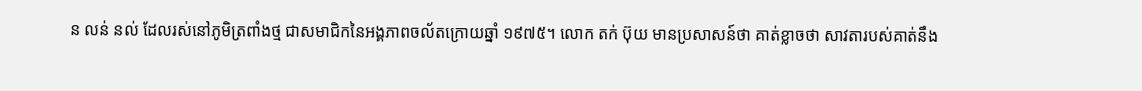ន លន់ នល់ ដែលរស់នៅភូមិត្រពាំងថ្ម ជាសមាជិកនៃអង្គភាពចល័តក្រោយឆ្នាំ ១៩៧៥។ លោក តក់ ប៊ុយ មានប្រសាសន៍ថា គាត់ខ្លាចថា សាវតារបស់គាត់នឹង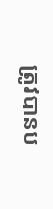ត្រូវបានប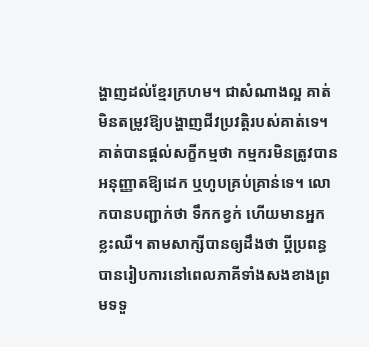ង្ហាញដល់ខ្មែរក្រហម។ ជាសំណាងល្អ គាត់មិនតម្រូវឱ្យបង្ហាញជីវប្រវត្តិរបស់គាត់ទេ។ គាត់បានផ្តល់សក្ខីកម្មថា កម្មករមិនត្រូវបានអនុញ្ញាតឱ្យដេក ឬហូបគ្រប់គ្រាន់ទេ។ លោកបានបញ្ជាក់ថា ទឹកកខ្វក់ ហើយមានអ្នកខ្លះឈឺ។ តាមសាក្សីបានឲ្យដឹងថា ប្ដីប្រពន្ធបានរៀបការនៅពេលភាគីទាំងសងខាងព្រមទទួ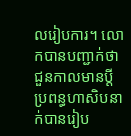លរៀបការ។ លោកបានបញ្ជាក់ថា ជួនកាលមានប្ដីប្រពន្ធហាសិបនាក់បានរៀប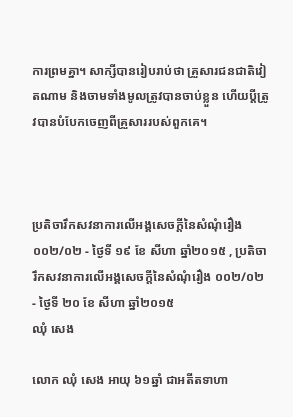ការព្រមគ្នា។ សាក្សីបានរៀបរាប់ថា គ្រួសារជនជាតិវៀតណាម និងចាមទាំងមូលត្រូវបានចាប់ខ្លួន ហើយប្តីត្រូវបានបំបែកចេញពីគ្រួសាររបស់ពួកគេ។



ប្រតិចារឹកសវនាការលើអង្គសេចក្ដីនៃសំណុំរឿង ០០២/០២ - ថ្ងៃទី ១៩ ខែ សីហា ឆ្នាំ២០១៥ , ប្រតិចារឹកសវនាការលើអង្គសេចក្ដីនៃសំណុំរឿង ០០២/០២ - ថ្ងៃទី ២០ ខែ សីហា ឆ្នាំ២០១៥
ឈុំ សេង

លោក ឈុំ សេង អាយុ ៦១ឆ្នាំ ជាអតីតទាហា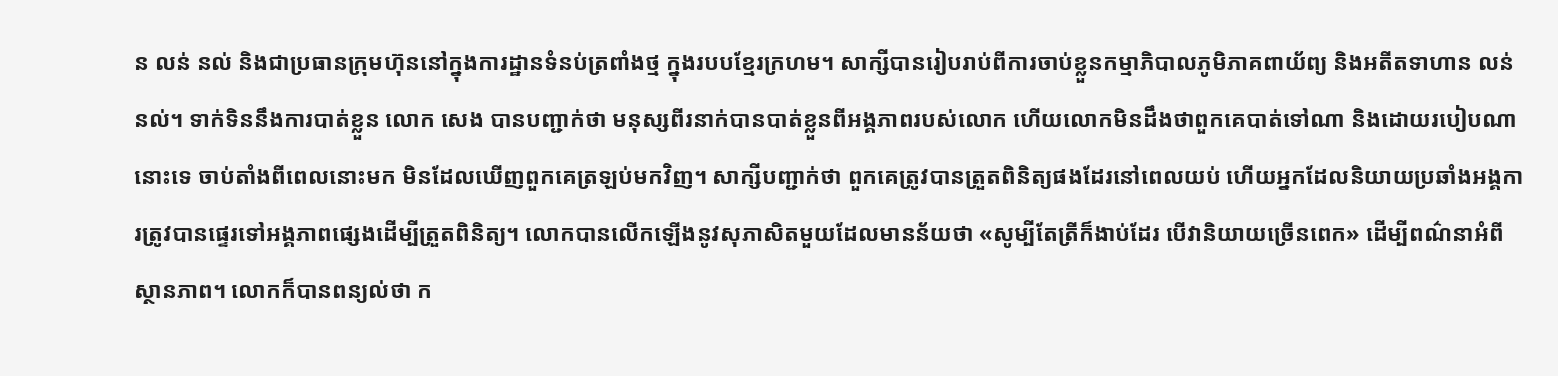ន លន់ នល់ និងជាប្រធានក្រុមហ៊ុននៅក្នុងការដ្ឋានទំនប់ត្រពាំងថ្ម ក្នុងរបបខ្មែរក្រហម។ សាក្សីបានរៀបរាប់ពីការចាប់ខ្លួនកម្មាភិបាលភូមិភាគពាយ័ព្យ និងអតីតទាហាន លន់ នល់។ ទាក់ទិននឹងការបាត់ខ្លួន លោក សេង បានបញ្ជាក់ថា មនុស្សពីរនាក់បានបាត់ខ្លួនពីអង្គភាពរបស់លោក ហើយលោកមិនដឹងថាពួកគេបាត់ទៅណា និងដោយរបៀបណានោះទេ ចាប់តាំងពីពេលនោះមក មិនដែលឃើញពួកគេត្រឡប់មកវិញ។ សាក្សីបញ្ជាក់ថា ពួកគេត្រូវបានត្រួតពិនិត្យផងដែរនៅពេលយប់ ហើយអ្នកដែលនិយាយប្រឆាំងអង្គការត្រូវបានផ្ទេរទៅអង្គភាពផ្សេងដើម្បីត្រួតពិនិត្យ។ លោកបានលើកឡើងនូវសុភាសិតមួយដែលមានន័យថា «សូម្បីតែត្រីក៏ងាប់ដែរ បើវានិយាយច្រើនពេក» ដើម្បីពណ៌នាអំពីស្ថានភាព។ លោកក៏បានពន្យល់ថា ក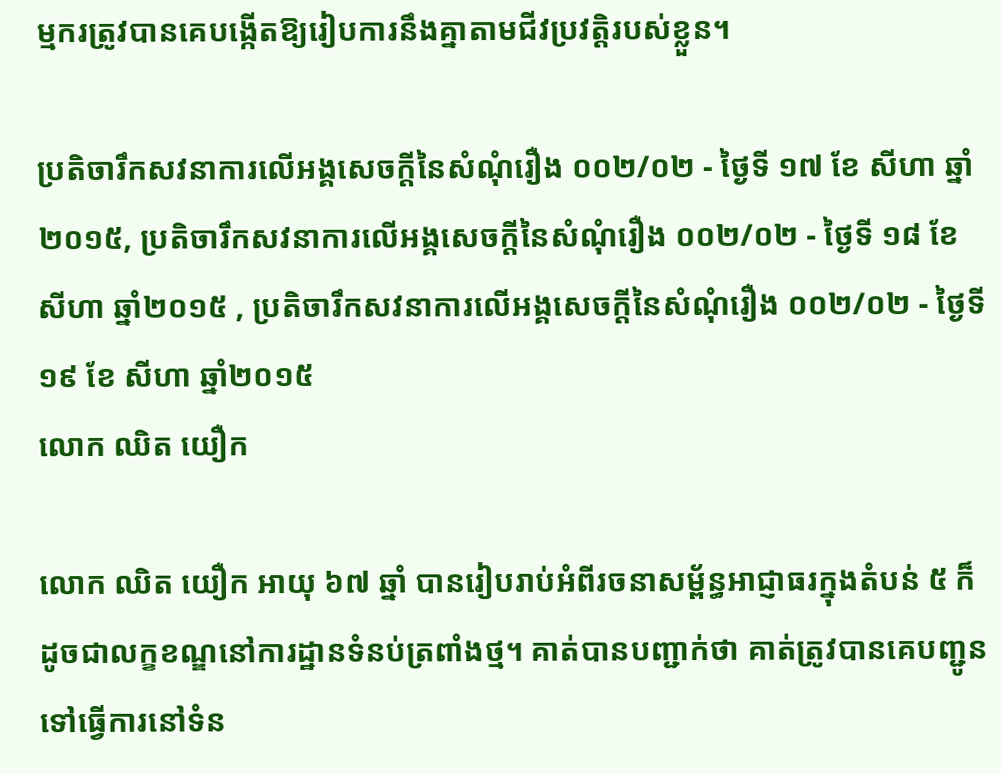ម្មករត្រូវបានគេបង្កើតឱ្យរៀបការនឹងគ្នាតាមជីវប្រវត្តិរបស់ខ្លួន។

ប្រតិចារឹកសវនាការលើអង្គសេចក្ដីនៃសំណុំរឿង ០០២/០២ - ថ្ងៃទី ១៧ ខែ សីហា ឆ្នាំ២០១៥, ប្រតិចារឹកសវនាការលើអង្គសេចក្ដីនៃសំណុំរឿង ០០២/០២ - ថ្ងៃទី ១៨ ខែ សីហា ឆ្នាំ២០១៥ , ប្រតិចារឹកសវនាការលើអង្គសេចក្ដីនៃសំណុំរឿង ០០២/០២ - ថ្ងៃទី ១៩ ខែ សីហា ឆ្នាំ២០១៥
លោក ឈិត យឿក

លោក ឈិត យឿក អាយុ ៦៧ ឆ្នាំ បានរៀបរាប់អំពីរចនាសម្ព័ន្ធអាជ្ញាធរក្នុងតំបន់ ៥ ក៏ដូចជាលក្ខខណ្ឌនៅការដ្ឋានទំនប់ត្រពាំងថ្ម។ គាត់បានបញ្ជាក់ថា គាត់ត្រូវបានគេបញ្ជូនទៅធ្វើការនៅទំន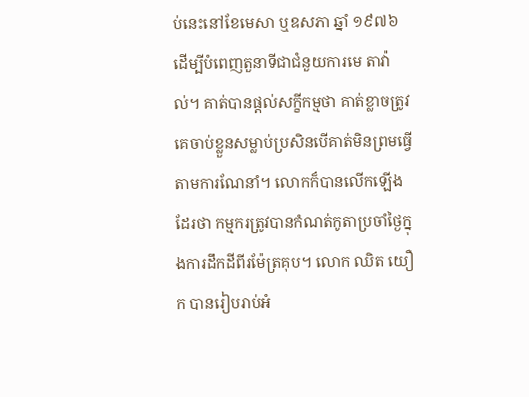ប់នេះនៅខែមេសា ឬឧសភា ឆ្នាំ ១៩៧៦ ដើម្បីបំពេញតួនាទីជាជំនួយការមេ តាវ៉ាល់។ គាត់បានផ្តល់សក្ខីកម្មថា គាត់ខ្លាចត្រូវគេចាប់ខ្លួនសម្លាប់ប្រសិនបើគាត់មិនព្រមធ្វើតាមការណែនាំ។ លោកក៏បានលើកឡើងដែរថា កម្មករត្រូវបានកំណត់កូតាប្រចាំថ្ងៃក្នុងការដឹកដីពីរម៉ែត្រគុប។ លោក ឈិត យឿក បានរៀបរាប់អំ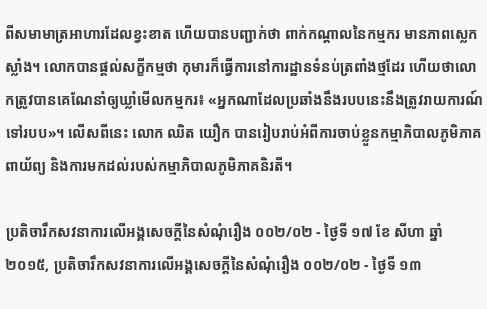ពីសមាមាត្រអាហារដែលខ្វះខាត ហើយបានបញ្ជាក់ថា ពាក់កណ្តាលនៃកម្មករ មានភាពស្លេកស្លាំង។ លោកបានផ្តល់សក្ខីកម្មថា កុមារក៏ធ្វើការនៅការដ្ឋានទំនប់ត្រពាំងថ្មដែរ ហើយថាលោកត្រូវបានគេណែនាំឲ្យឃ្លាំមើលកម្មករ៖ «អ្នកណាដែលប្រឆាំងនឹងរបបនេះនឹងត្រូវរាយការណ៍ទៅរបប»។ លើសពីនេះ លោក ឈិត យឿក បានរៀបរាប់អំពីការចាប់ខ្លួនកម្មាភិបាលភូមិភាគពាយ័ព្យ និងការមកដល់របស់កម្មាភិបាលភូមិភាគនិរតី។

ប្រតិចារឹកសវនាការលើអង្គសេចក្ដីនៃសំណុំរឿង ០០២/០២ - ថ្ងៃទី ១៧ ខែ សីហា ឆ្នាំ២០១៥, ប្រតិចារឹកសវនាការលើអង្គសេចក្ដីនៃសំណុំរឿង ០០២/០២ - ថ្ងៃទី ១៣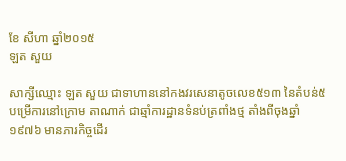ខែ សីហា ឆ្នាំ២០១៥
ឡត សួយ

សាក្សីឈ្មោះ ឡត សួយ ជាទាហាននៅកងវរសេនាតូចលេខ៥១៣ នៃតំបន់៥ បម្រើការនៅក្រោម តាណាក់ ជាឆ្មាំការដ្ឋានទំនប់ត្រពាំងថ្ម តាំងពីចុងឆ្នាំ ១៩៧៦ មានភារកិច្ចដើរ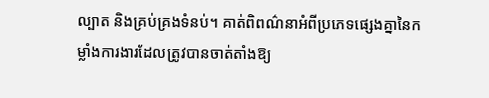ល្បាត និងគ្រប់គ្រងទំនប់។ គាត់ពិពណ៌នាអំពីប្រភេទផ្សេងគ្នានៃកម្លាំងការងារដែលត្រូវបានចាត់តាំងឱ្យ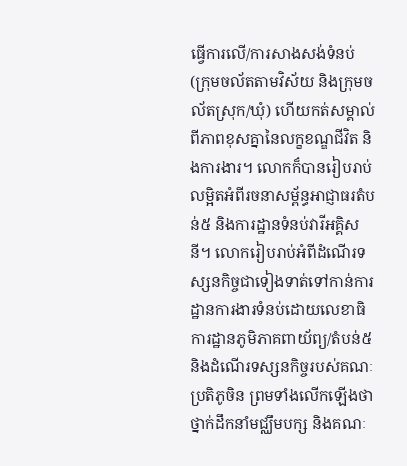ធ្វើការលើ/ការសាងសង់ទំនប់ (ក្រុមចល័តតាមវិស័យ និងក្រុមចល័តស្រុក/ឃុំ) ហើយកត់សម្គាល់ពីភាពខុសគ្នានៃលក្ខខណ្ឌជីវិត និងការងារ។ លោកក៏បានរៀបរាប់លម្អិតអំពីរចនាសម្ព័ន្ធអាជ្ញាធរតំបន់៥ និងការដ្ឋានទំនប់វារីអគ្គិសនី។ លោករៀបរាប់អំពីដំណើរទស្សនកិច្ចជាទៀងទាត់ទៅកាន់ការដ្ឋានការងារទំនប់ដោយលេខាធិការដ្ឋានភូមិភាគពាយ័ព្យ/តំបន់៥ និងដំណើរទស្សនកិច្ចរបស់គណៈប្រតិភូចិន ព្រមទាំងលើកឡើងថា ថ្នាក់ដឹកនាំមជ្ឈឹមបក្ស និងគណៈ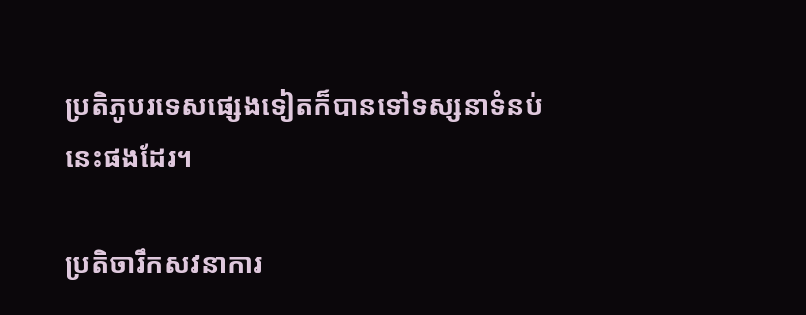ប្រតិភូបរទេសផ្សេងទៀតក៏បានទៅទស្សនាទំនប់នេះផងដែរ។

ប្រតិចារឹកសវនាការ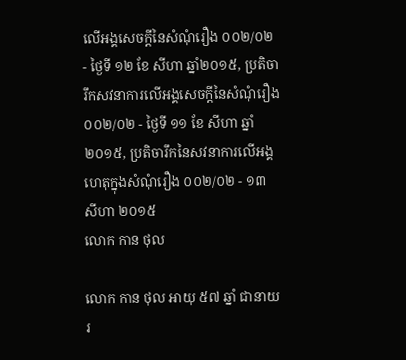លើអង្គសេចក្ដីនៃសំណុំរឿង ០០២/០២ - ថ្ងៃទី ១២ ខែ សីហា ឆ្នាំ២០១៥, ប្រតិចារឹកសវនាការលើអង្គសេចក្ដីនៃសំណុំរឿង ០០២/០២ - ថ្ងៃទី ១១ ខែ សីហា ឆ្នាំ២០១៥, ប្រតិចារឹកនៃសវនាការលើអង្គហេតុក្នុងសំណុំរឿង ០០២/០២ - ១៣ សីហា ២០១៥
លោក កាន ថុល

លោក កាន ថុល អាយុ ៥៧ ឆ្នាំ ជានាយរ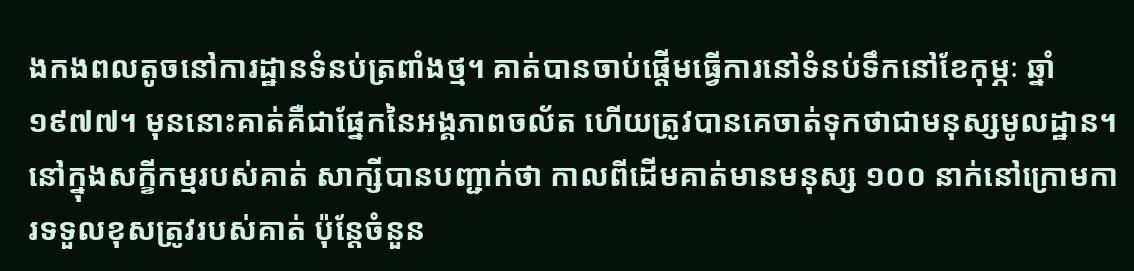ងកងពលតូចនៅការដ្ឋានទំនប់ត្រពាំងថ្ម។ គាត់បានចាប់ផ្តើមធ្វើការនៅទំនប់ទឹកនៅខែកុម្ភៈ ឆ្នាំ ១៩៧៧។ មុននោះគាត់គឺជាផ្នែកនៃអង្គភាពចល័ត ហើយត្រូវបានគេចាត់ទុកថាជាមនុស្សមូលដ្ឋាន។ នៅក្នុងសក្ខីកម្មរបស់គាត់ សាក្សីបានបញ្ជាក់ថា កាលពីដើមគាត់មានមនុស្ស ១០០ នាក់នៅក្រោមការទទួលខុសត្រូវរបស់គាត់ ប៉ុន្តែចំនួន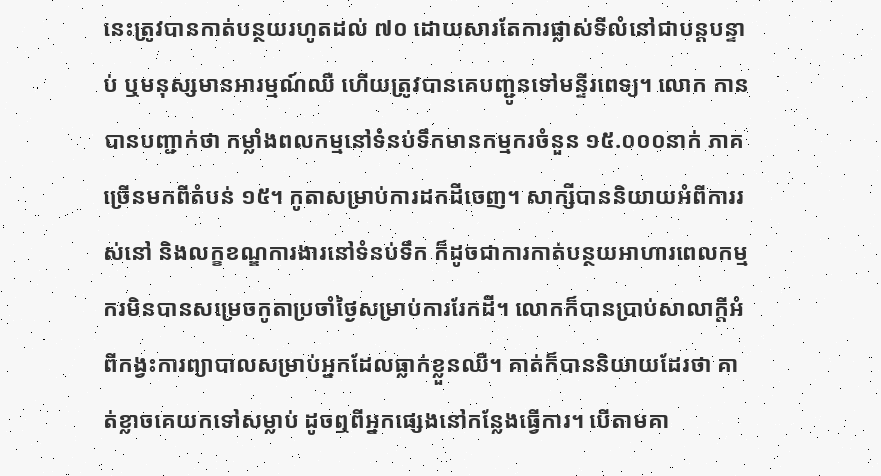នេះត្រូវបានកាត់បន្ថយរហូតដល់ ៧០ ដោយសារតែការផ្លាស់ទីលំនៅជាបន្តបន្ទាប់ ឬមនុស្សមានអារម្មណ៍ឈឺ ហើយត្រូវបានគេបញ្ជូនទៅមន្ទីរពេទ្យ។ លោក កាន បានបញ្ជាក់ថា កម្លាំងពលកម្មនៅទំនប់ទឹកមានកម្មករចំនួន ១៥.០០០នាក់ ភាគច្រើនមកពីតំបន់ ១៥។ កូតាសម្រាប់ការដកដីចេញ។ សាក្សីបាននិយាយអំពីការរស់នៅ និងលក្ខខណ្ឌការងារនៅទំនប់ទឹក ក៏ដូចជាការកាត់បន្ថយអាហារពេលកម្មករមិនបានសម្រេចកូតាប្រចាំថ្ងៃសម្រាប់ការរែកដី។ លោកក៏បានប្រាប់សាលាក្តីអំពីកង្វះការព្យាបាលសម្រាប់អ្នកដែលធ្លាក់ខ្លួនឈឺ។ គាត់ក៏បាននិយាយដែរថា គាត់ខ្លាចគេយកទៅសម្លាប់ ដូចឮពីអ្នកផ្សេងនៅកន្លែងធ្វើការ។ បើតាមគា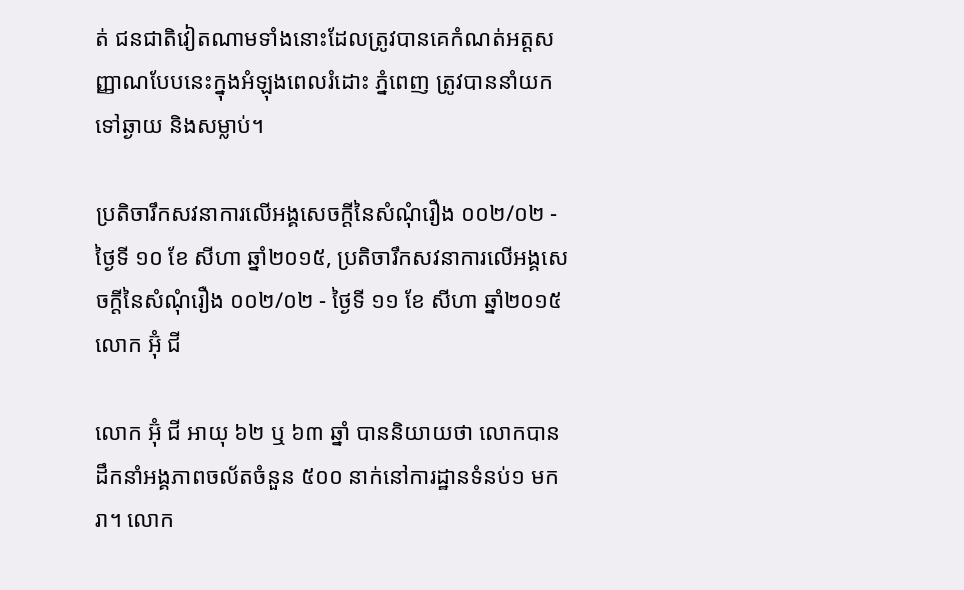ត់ ជនជាតិវៀតណាមទាំងនោះដែលត្រូវបានគេកំណត់អត្តសញ្ញាណបែបនេះក្នុងអំឡុងពេលរំដោះ ភ្នំពេញ ត្រូវបាននាំយកទៅឆ្ងាយ និងសម្លាប់។

ប្រតិចារឹកសវនាការលើអង្គសេចក្ដីនៃសំណុំរឿង ០០២/០២ - ថ្ងៃទី ១០ ខែ សីហា ឆ្នាំ២០១៥, ប្រតិចារឹកសវនាការលើអង្គសេចក្ដីនៃសំណុំរឿង ០០២/០២ - ថ្ងៃទី ១១ ខែ សីហា ឆ្នាំ២០១៥
លោក អ៊ំុ ជី

លោក អ៊ុំ ជី អាយុ ៦២ ឬ ៦៣ ឆ្នាំ បាននិយាយថា លោកបានដឹកនាំអង្គភាពចល័តចំនួន ៥០០ នាក់នៅការដ្ឋានទំនប់១ មករា។ លោក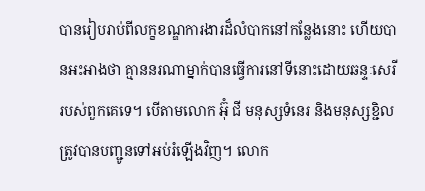បានរៀបរាប់ពីលក្ខខណ្ឌការងារដ៏លំបាកនៅកន្លែងនោះ ហើយបានអះអាងថា គ្មាននរណាម្នាក់បានធ្វើការនៅទីនោះដោយឆន្ទៈសេរីរបស់ពួកគេទេ។ បើតាមលោក អ៊ុំ ជី មនុស្សទំនេរ និងមនុស្សខ្ជិលត្រូវបានបញ្ជូនទៅអប់រំឡើងវិញ។ លោក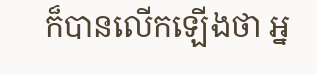ក៏បានលើកឡើងថា អ្ន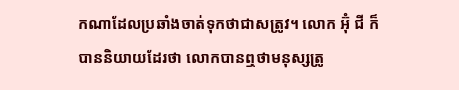កណាដែលប្រឆាំងចាត់ទុកថាជាសត្រូវ។ លោក អ៊ុំ ជី ក៏បាននិយាយដែរថា លោកបានឮថាមនុស្សត្រូ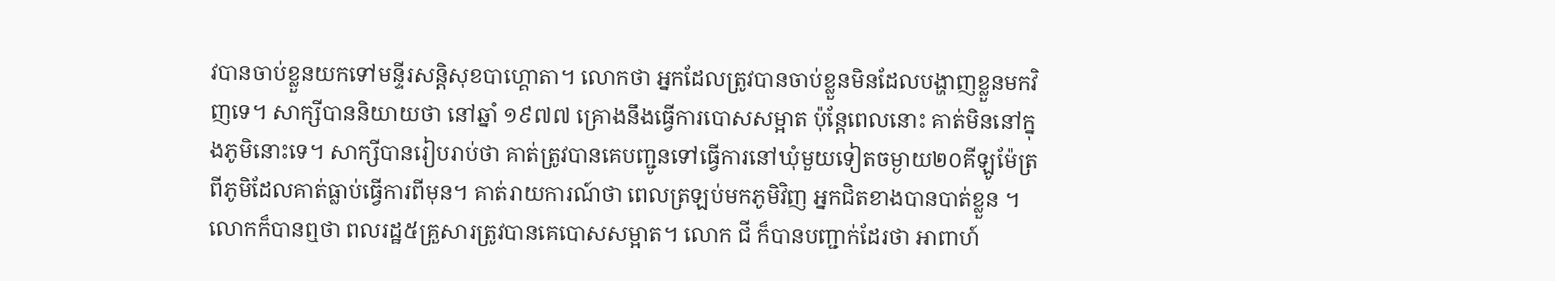វបានចាប់ខ្លួនយកទៅមន្ទីរសន្តិសុខបាហ្គោតា។ លោកថា អ្នកដែលត្រូវបានចាប់ខ្លួនមិនដែលបង្ហាញខ្លួនមកវិញទេ។ សាក្សីបាននិយាយថា នៅឆ្នាំ ១៩៧៧ គ្រោងនឹងធ្វើការបោសសម្អាត ប៉ុន្តែពេលនោះ គាត់មិននៅក្នុងភូមិនោះទេ។ សាក្សីបានរៀបរាប់ថា គាត់ត្រូវបានគេបញ្ជូនទៅធ្វើការនៅឃុំមួយទៀតចម្ងាយ២០គីឡូម៉ែត្រពីភូមិដែលគាត់ធ្លាប់ធ្វើការពីមុន។ គាត់រាយការណ៍ថា ពេលត្រឡប់មកភូមិវិញ អ្នកជិតខាងបានបាត់ខ្លួន ។ លោកក៏បានឮថា ពលរដ្ឋ៥គ្រួសារត្រូវបានគេបោសសម្អាត។ លោក ជី ក៏បានបញ្ជាក់ដែរថា អាពាហ៍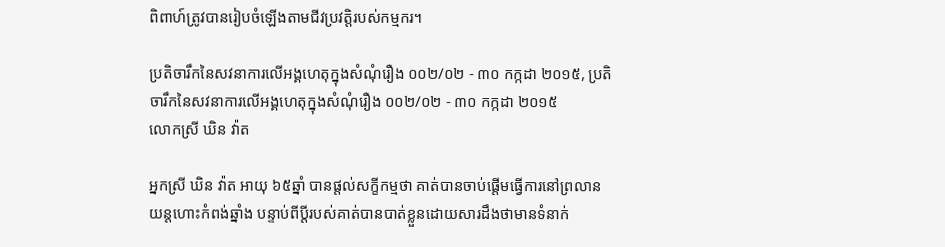ពិពាហ៍ត្រូវបានរៀបចំឡើងតាមជីវប្រវត្តិរបស់កម្មករ។

ប្រតិចារឹកនៃសវនាការលើអង្គហេតុក្នុងសំណុំរឿង ០០២/០២ - ៣០ កក្កដា ២០១៥, ប្រតិចារឹកនៃសវនាការលើអង្គហេតុក្នុងសំណុំរឿង ០០២/០២ - ៣០ កក្កដា ២០១៥
លោកស្រី ឃិន វ៉ាត

អ្នកស្រី ឃិន វ៉ាត អាយុ ៦៥ឆ្នាំ បានផ្តល់សក្ខីកម្មថា គាត់បានចាប់ផ្តើមធ្វើការនៅព្រលានយន្តហោះកំពង់ឆ្នាំង បន្ទាប់ពីប្តីរបស់គាត់បានបាត់ខ្លួនដោយសារដឹងថាមានទំនាក់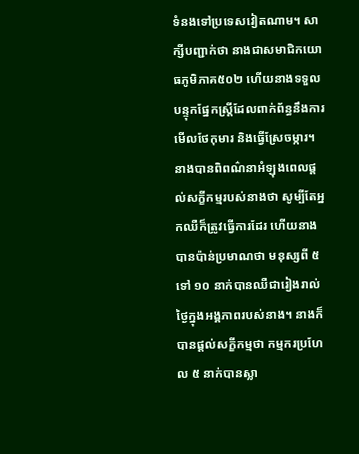ទំនងទៅប្រទេសវៀតណាម។ សាក្សីបញ្ជាក់ថា នាងជាសមាជិកយោធភូមិភាគ៥០២ ហើយនាងទទួលបន្ទុកផ្នែកស្ត្រីដែលពាក់ព័ន្ធនឹងការមើលថែកុមារ និងធ្វើស្រែចម្ការ។ នាងបានពិពណ៌នាអំឡុងពេលផ្តល់សក្ខីកម្មរបស់នាងថា សូម្បីតែអ្នកឈឺក៏ត្រូវធ្វើការដែរ ហើយនាងបានប៉ាន់ប្រមាណថា មនុស្សពី ៥ ទៅ ១០ នាក់បានឈឺជារៀងរាល់ថ្ងៃក្នុងអង្គភាពរបស់នាង។ នាងក៏បានផ្តល់សក្ខីកម្មថា កម្មករប្រហែល ៥ នាក់បានស្លា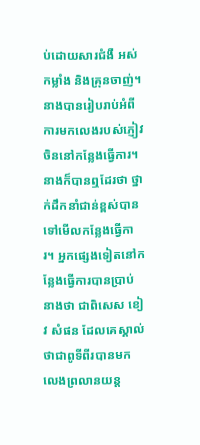ប់ដោយសារជំងឺ អស់កម្លាំង និងគ្រុនចាញ់។ នាងបានរៀបរាប់អំពីការមកលេងរបស់ភ្ញៀវចិននៅកន្លែងធ្វើការ។ នាងក៏បានឮដែរថា ថ្នាក់ដឹកនាំជាន់ខ្ពស់បានទៅមើលកន្លែងធ្វើការ។ អ្នកផ្សេងទៀតនៅកន្លែងធ្វើការបានប្រាប់នាងថា ជាពិសេស ខៀវ សំផន ដែលគេស្គាល់ថាជាពូទីពីរបានមកលេងព្រលានយន្ត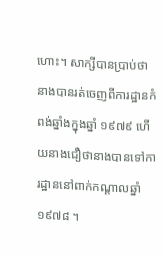ហោះ។ សាក្សីបានប្រាប់ថា នាងបានរត់ចេញពីការដ្ឋានកំពង់ឆ្នាំងក្នុងឆ្នាំ ១៩៧៩ ហើយនាងជឿថានាងបានទៅការដ្ឋាននៅពាក់កណ្តាលឆ្នាំ ១៩៧៨ ។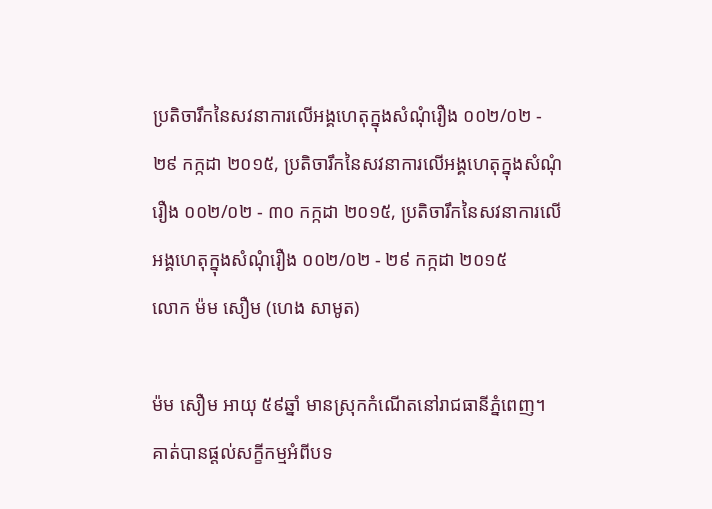ប្រតិចារឹកនៃសវនាការលើអង្គហេតុក្នុងសំណុំរឿង ០០២/០២ - ២៩ កក្កដា ២០១៥, ប្រតិចារឹកនៃសវនាការលើអង្គហេតុក្នុងសំណុំរឿង ០០២/០២ - ៣០ កក្កដា ២០១៥, ប្រតិចារឹកនៃសវនាការលើអង្គហេតុក្នុងសំណុំរឿង ០០២/០២ - ២៩ កក្កដា ២០១៥
លោក ម៉ម សឿម (ហេង សាមូត)

ម៉ម សឿម អាយុ ៥៩ឆ្នាំ មានស្រុកកំណើតនៅរាជធានីភ្នំពេញ។ គាត់បានផ្តល់សក្ខីកម្មអំពីបទ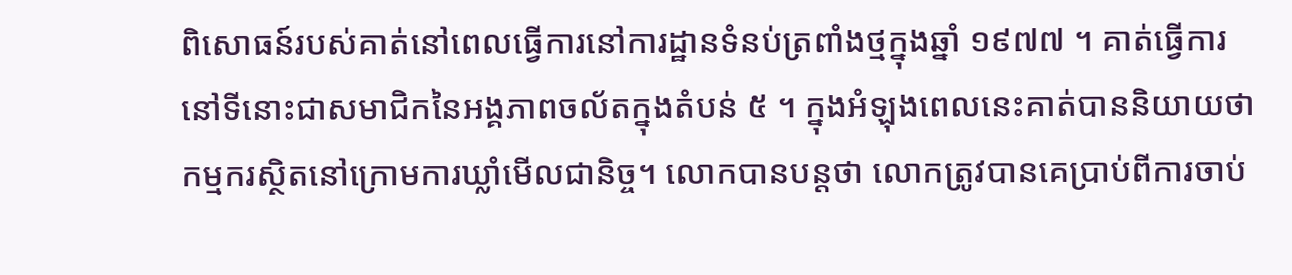ពិសោធន៍របស់គាត់នៅពេលធ្វើការនៅការដ្ឋានទំនប់ត្រពាំងថ្មក្នុងឆ្នាំ ១៩៧៧ ។ គាត់ធ្វើការនៅទីនោះជាសមាជិកនៃអង្គភាពចល័តក្នុងតំបន់ ៥ ។ ក្នុងអំឡុងពេលនេះគាត់បាននិយាយថាកម្មករស្ថិតនៅក្រោមការឃ្លាំមើលជានិច្ច។ លោកបានបន្តថា លោកត្រូវបានគេប្រាប់ពីការចាប់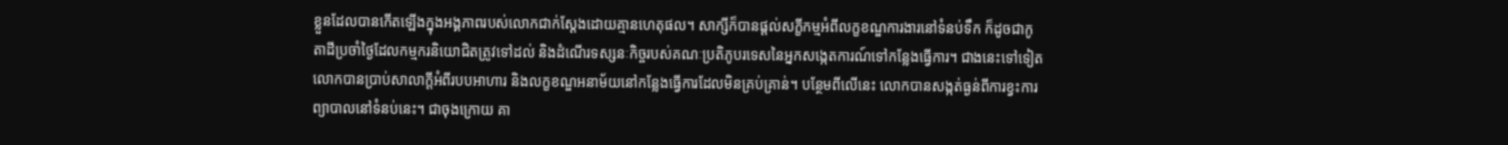ខ្លួនដែលបានកើតឡើងក្នុងអង្គភាពរបស់លោកជាក់ស្តែងដោយគ្មានហេតុផល។ សាក្សីក៏បានផ្តល់សក្ខីកម្មអំពីលក្ខខណ្ឌការងារនៅទំនប់ទឹក ក៏ដូចជាកូតាដីប្រចាំថ្ងៃដែលកម្មករនិយោជិតត្រូវទៅដល់ និងដំណើរទស្សនៈកិច្ចរបស់គណៈប្រតិភូបរទេសនៃអ្នកសង្កេតការណ៍ទៅកន្លែងធ្វើការ។ ជាងនេះទៅទៀត លោកបានប្រាប់សាលាក្តីអំពីរបបអាហារ និងលក្ខខណ្ឌអនាម័យនៅកន្លែងធ្វើការដែលមិនគ្រប់គ្រាន់។ បន្ថែមពីលើនេះ លោកបានសង្កត់ធ្ងន់ពីការខ្វះការព្យាបាលនៅទំនប់នេះ។ ជាចុងក្រោយ គា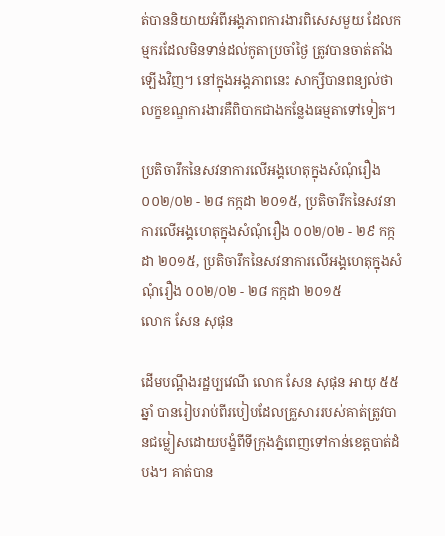ត់បាននិយាយអំពីអង្គភាពការងារពិសេសមួយ ដែលកម្មករដែលមិនទាន់ដល់កូតាប្រចាំថ្ងៃ ត្រូវបានចាត់តាំងឡើងវិញ។ នៅក្នុងអង្គភាពនេះ សាក្សីបានពន្យល់ថា លក្ខខណ្ឌការងារគឺពិបាកជាងកន្លែងធម្មតាទៅទៀត។

ប្រតិចារឹកនៃសវនាការលើអង្គហេតុក្នុងសំណុំរឿង ០០២/០២ - ២៨ កក្កដា ២០១៥, ប្រតិចារឹកនៃសវនាការលើអង្គហេតុក្នុងសំណុំរឿង ០០២/០២ - ២៩ កក្កដា ២០១៥, ប្រតិចារឹកនៃសវនាការលើអង្គហេតុក្នុងសំណុំរឿង ០០២/០២ - ២៨ កក្កដា ២០១៥
លោក សែន សុផុន

ដើមបណ្តឹងរដ្ឋប្បវេណី លោក សែន សុផុន អាយុ ៥៥ឆ្នាំ បានរៀបរាប់ពីរបៀបដែលគ្រួសាររបស់គាត់ត្រូវបានជម្លៀសដោយបង្ខំពីទីក្រុងភ្នំពេញទៅកាន់ខេត្តបាត់ដំបង។ គាត់បាន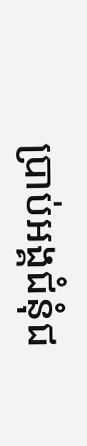ប្រាប់អង្គជំនុំជ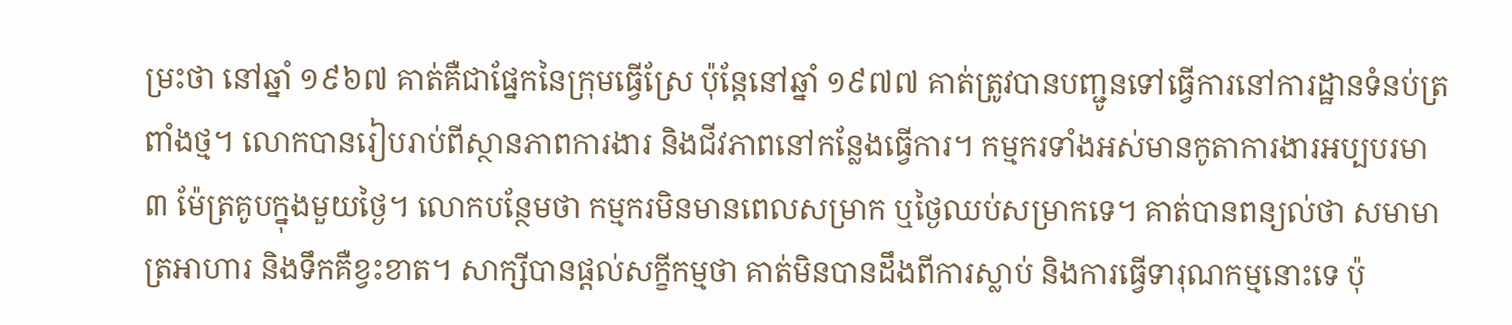ម្រះថា នៅឆ្នាំ ១៩៦៧ គាត់គឺជាផ្នែកនៃក្រុមធ្វើស្រែ ប៉ុន្តែនៅឆ្នាំ ១៩៧៧ គាត់ត្រូវបានបញ្ជូនទៅធ្វើការនៅការដ្ឋានទំនប់ត្រពាំងថ្ម។ លោកបានរៀបរាប់ពីស្ថានភាពការងារ និងជីវភាពនៅកន្លែងធ្វើការ។ កម្មករទាំងអស់មានកូតាការងារអប្បបរមា ៣ ម៉ែត្រគូបក្នុងមួយថ្ងៃ។ លោកបន្ថែមថា កម្មករមិនមានពេលសម្រាក ឬថ្ងៃឈប់សម្រាកទេ។ គាត់បានពន្យល់ថា សមាមាត្រអាហារ និងទឹកគឺខ្វះខាត។ សាក្សីបានផ្តល់សក្ខីកម្មថា គាត់មិនបានដឹងពីការស្លាប់ និងការធ្វើទារុណកម្មនោះទេ ប៉ុ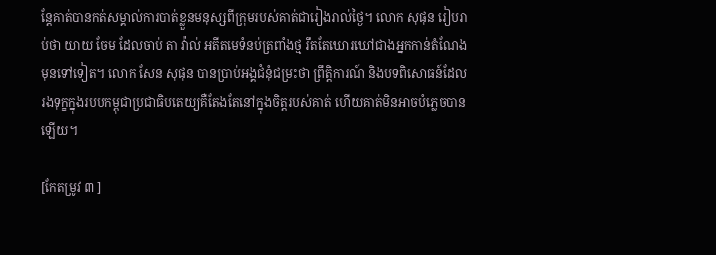ន្តែគាត់បានកត់សម្គាល់ការបាត់ខ្លួនមនុស្សពីក្រុមរបស់គាត់ជារៀងរាល់ថ្ងៃ។ លោក សុផុន រៀបរាប់ថា យាយ ចែម ដែលចាប់ តា វ៉ាល់ អតីតមេទំនប់ត្រពាំងថ្ម រឹតតែឃោរឃៅជាងអ្នកកាន់តំណែងមុនទៅទៀត។ លោក សែន សុផុន បានប្រាប់អង្គជំនុំជម្រះថា ព្រឹត្តិការណ៍ និងបទពិសោធន៍ដែលរងទុក្ខក្នុងរបបកម្ពុជាប្រជាធិបតេយ្យគឺតែងតែនៅក្នុងចិត្តរបស់គាត់ ហើយគាត់មិនអាចបំភ្លេចបានឡើយ។

[កែតម្រូវ ៣ ]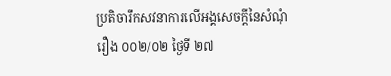ប្រតិចារឹកសវនាការលើអង្គសេចក្ដីនៃសំណុំរឿង ០០២/០២ ថ្ងៃទី ២៧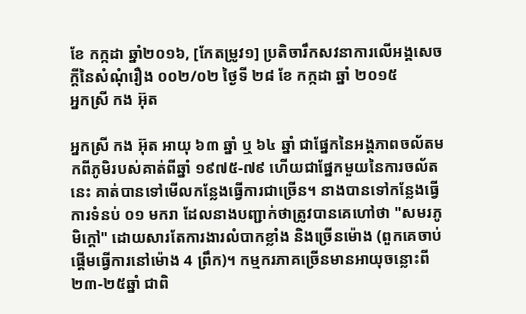ខែ កក្កដា ឆ្នាំ២០១៦, [កែតម្រូវ១] ប្រតិចារឹកសវនាការលើអង្គសេចក្ដីនៃសំណុំរឿង ០០២/០២ ថ្ងៃទី ២៨ ខែ កក្កដា ឆ្នាំ ២០១៥
អ្នកស្រី កង អ៊ុត

អ្នកស្រី កង អ៊ុត អាយុ ៦៣ ឆ្នាំ ឬ ៦៤ ឆ្នាំ ជាផ្នែកនៃអង្គភាពចល័តមកពីភូមិរបស់គាត់ពីឆ្នាំ ១៩៧៥-៧៩ ហើយជាផ្នែកមួយនៃការចល័តនេះ គាត់បានទៅមើលកន្លែងធ្វើការជាច្រើន។ នាងបានទៅកន្លែងធ្វើការទំនប់ ០១ មករា ដែលនាងបញ្ជាក់ថាត្រូវបានគេហៅថា "សមរភូមិក្តៅ" ដោយសារតែការងារលំបាកខ្លាំង និងច្រើនម៉ោង (ពួកគេចាប់ផ្តើមធ្វើការនៅម៉ោង 4 ព្រឹក)។ កម្មករភាគច្រើនមានអាយុចន្លោះពី ២៣-២៥ឆ្នាំ ជាពិ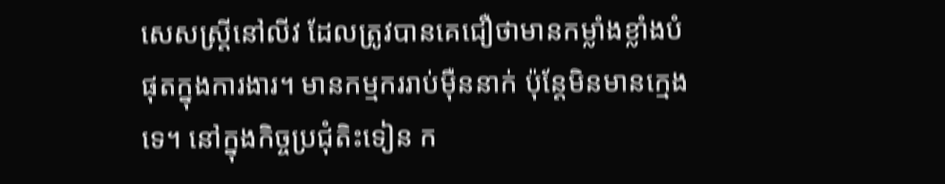សេសស្ត្រីនៅលីវ ដែលត្រូវបានគេជឿថាមានកម្លាំងខ្លាំងបំផុតក្នុងការងារ។ មានកម្មកររាប់ម៉ឺននាក់ ប៉ុន្តែមិនមានក្មេងទេ។ នៅក្នុងកិច្ចប្រជុំតិះទៀន ក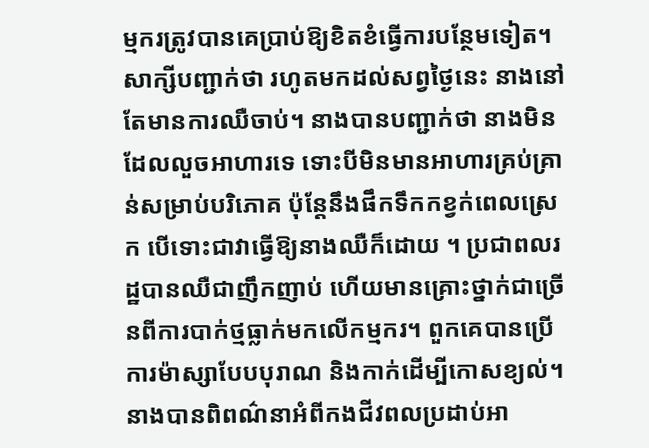ម្មករត្រូវបានគេប្រាប់ឱ្យខិតខំធ្វើការបន្ថែមទៀត។ សាក្សីបញ្ជាក់ថា រហូតមកដល់សព្វថ្ងៃនេះ នាងនៅតែមានការឈឺចាប់។ នាងបានបញ្ជាក់ថា នាងមិនដែលលួចអាហារទេ ទោះបីមិនមានអាហារគ្រប់គ្រាន់សម្រាប់បរិភោគ ប៉ុន្តែនឹងផឹកទឹកកខ្វក់ពេលស្រេក បើទោះជាវាធ្វើឱ្យនាងឈឺក៏ដោយ ។ ប្រជាពលរដ្ឋបានឈឺជាញឹកញាប់ ហើយមានគ្រោះថ្នាក់ជាច្រើនពីការបាក់ថ្មធ្លាក់មកលើកម្មករ។ ពួកគេបានប្រើការម៉ាស្សាបែបបុរាណ និងកាក់ដើម្បីកោសខ្យល់។ នាងបានពិពណ៌នាអំពីកងជីវពលប្រដាប់អា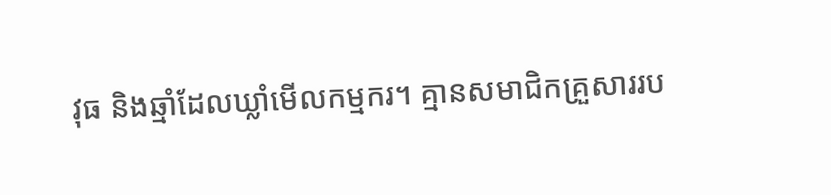វុធ និងឆ្មាំដែលឃ្លាំមើលកម្មករ។ គ្មានសមាជិកគ្រួសាររប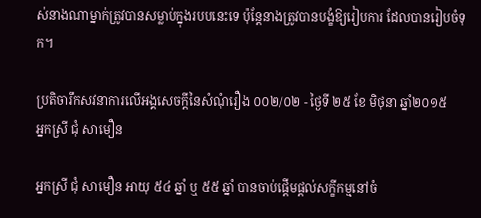ស់នាងណាម្នាក់ត្រូវបានសម្លាប់ក្នុងរបបនេះទេ ប៉ុន្តែនាងត្រូវបានបង្ខំឱ្យរៀបការ ដែលបានរៀបចំទុក។

ប្រតិចារឹកសវនាការលើអង្គសេចក្ដីនៃសំណុំរឿង ០០២/០២ - ថ្ងៃទី ២៥ ខែ មិថុនា ឆ្នាំ២០១៥
អ្នកស្រី ជុំ សាមឿន

អ្នកស្រី ជុំ សាមឿន អាយុ ៥៤ ឆ្នាំ ឬ ៥៥ ឆ្នាំ បានចាប់ផ្តើមផ្តល់សក្ខីកម្មនៅចំ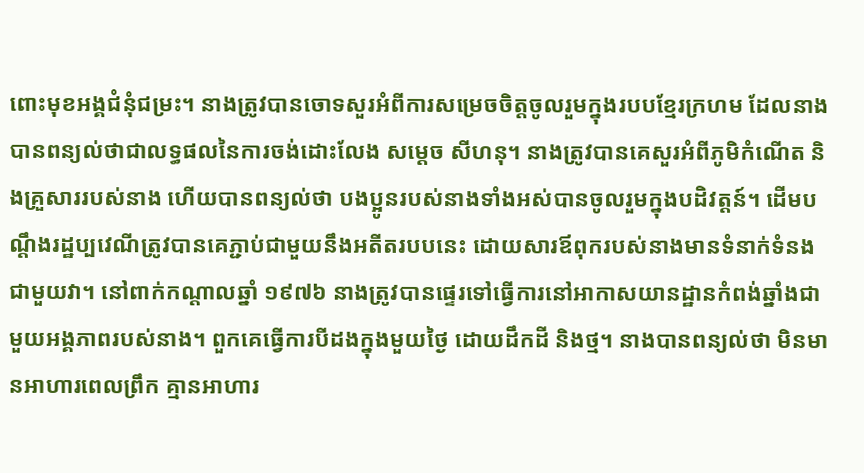ពោះមុខអង្គជំនុំជម្រះ។ នាងត្រូវបានចោទសួរអំពីការសម្រេចចិត្តចូលរួមក្នុងរបបខ្មែរក្រហម ដែលនាងបានពន្យល់ថាជាលទ្ធផលនៃការចង់ដោះលែង សម្តេច សីហនុ។ នាងត្រូវបានគេសួរអំពីភូមិកំណើត និងគ្រួសាររបស់នាង ហើយបានពន្យល់ថា បងប្អូនរបស់នាងទាំងអស់បានចូលរួមក្នុងបដិវត្តន៍។ ដើមបណ្ដឹងរដ្ឋប្បវេណីត្រូវបានគេភ្ជាប់ជាមួយនឹងអតីតរបបនេះ ដោយសារឪពុករបស់នាងមានទំនាក់ទំនងជាមួយវា។ នៅពាក់កណ្តាលឆ្នាំ ១៩៧៦ នាងត្រូវបានផ្ទេរទៅធ្វើការនៅអាកាសយានដ្ឋានកំពង់ឆ្នាំងជាមួយអង្គភាពរបស់នាង។ ពួកគេធ្វើការបីដងក្នុងមួយថ្ងៃ ដោយដឹកដី និងថ្ម។ នាងបានពន្យល់ថា មិនមានអាហារពេលព្រឹក គ្មានអាហារ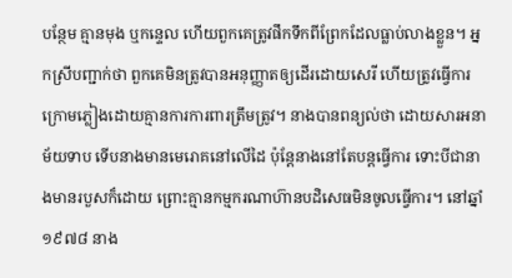បន្ថែម គ្មានមុង ឬកន្ទេល ហើយពួកគេត្រូវផឹកទឹកពីព្រែកដែលធ្លាប់លាងខ្លួន។ អ្នកស្រីបញ្ជាក់ថា ពួកគេមិនត្រូវបានអនុញ្ញាតឲ្យដើរដោយសេរី ហើយត្រូវធ្វើការក្រោមភ្លៀងដោយគ្មានការការពារត្រឹមត្រូវ។ នាងបានពន្យល់ថា ដោយសារអនាម័យទាប ទើបនាងមានមេរោគនៅលើដៃ ប៉ុន្តែនាងនៅតែបន្តធ្វើការ ទោះបីជានាងមានរបួសក៏ដោយ ព្រោះគ្មានកម្មករណាហ៊ានបដិសេធមិនចូលធ្វើការ។ នៅឆ្នាំ ១៩៧៨ នាង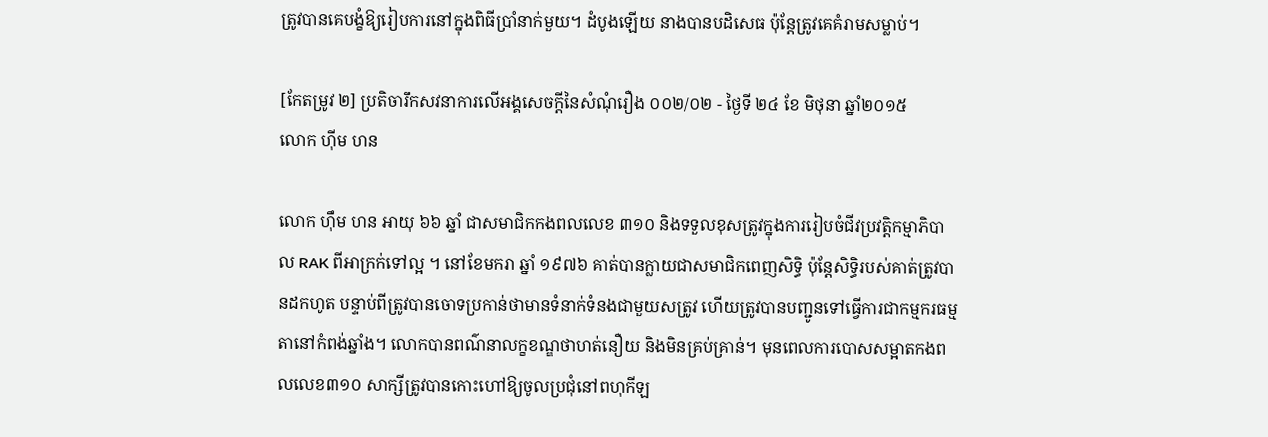ត្រូវបានគេបង្ខំឱ្យរៀបការនៅក្នុងពិធីប្រាំនាក់មួយ។ ដំបូងឡើយ នាងបានបដិសេធ ប៉ុន្តែត្រូវគេគំរាមសម្លាប់។

[កែតម្រូវ ២] ប្រតិចារឹកសវនាការលើអង្គសេចក្ដីនៃសំណុំរឿង ០០២/០២ - ថ្ងៃទី ២៤ ខែ មិថុនា ឆ្នាំ២០១៥
លោក ហ៊ីម ហន

លោក ហ៊ឹម ហន អាយុ ៦៦ ឆ្នាំ ជាសមាជិកកងពលលេខ ៣១០ និងទទួលខុសត្រូវក្នុងការរៀបចំជីវប្រវត្តិកម្មាភិបាល RAK ពីអាក្រក់ទៅល្អ ។ នៅខែមករា ឆ្នាំ ១៩៧៦ គាត់បានក្លាយជាសមាជិកពេញសិទ្ធិ ប៉ុន្តែសិទ្ធិរបស់គាត់ត្រូវបានដកហូត បន្ទាប់ពីត្រូវបានចោទប្រកាន់ថាមានទំនាក់ទំនងជាមួយសត្រូវ ហើយត្រូវបានបញ្ជូនទៅធ្វើការជាកម្មករធម្មតានៅកំពង់ឆ្នាំង។ លោកបានពណ៌នាលក្ខខណ្ឌថាហត់នឿយ និងមិនគ្រប់គ្រាន់។ មុនពេលការបោសសម្អាតកងពលលេខ៣១០ សាក្សីត្រូវបានកោះហៅឱ្យចូលប្រជុំនៅពហុកីឡ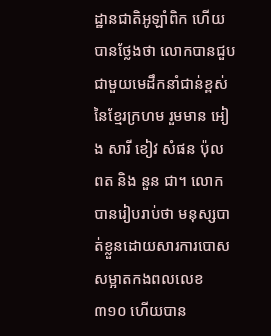ដ្ឋានជាតិអូឡាំពិក ហើយបានថ្លែងថា លោកបានជួបជាមួយមេដឹកនាំជាន់ខ្ពស់នៃខ្មែរក្រហម រួមមាន អៀង សារី ខៀវ សំផន ប៉ុល ពត និង នួន ជា។ លោកបានរៀបរាប់ថា មនុស្សបាត់ខ្លួនដោយសារការបោសសម្អាតកងពលលេខ ៣១០ ហើយបាន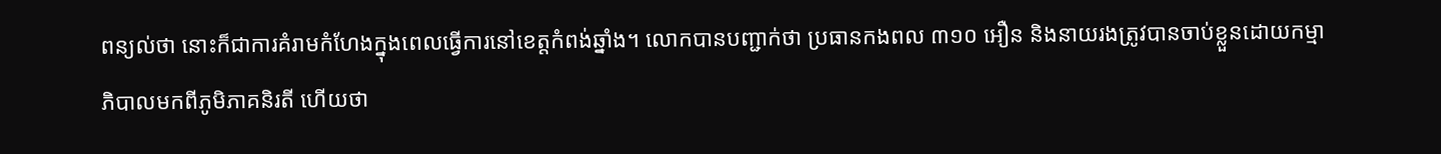ពន្យល់ថា នោះក៏ជាការគំរាមកំហែងក្នុងពេលធ្វើការនៅខេត្តកំពង់ឆ្នាំង។ លោកបានបញ្ជាក់ថា ប្រធានកងពល ៣១០ អឿន និងនាយរងត្រូវបានចាប់ខ្លួនដោយកម្មាភិបាលមកពីភូមិភាគនិរតី ហើយថា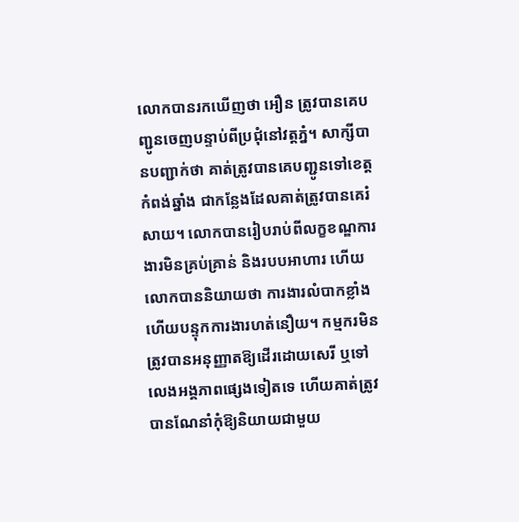លោកបានរកឃើញថា អឿន ត្រូវបានគេបញ្ជូនចេញបន្ទាប់ពីប្រជុំនៅវត្តភ្នំ។ សាក្សីបានបញ្ជាក់ថា គាត់ត្រូវបានគេបញ្ជូនទៅខេត្តកំពង់ឆ្នាំង ជាកន្លែងដែលគាត់ត្រូវបានគេរំសាយ។ លោកបានរៀបរាប់ពីលក្ខខណ្ឌការងារមិនគ្រប់គ្រាន់ និងរបបអាហារ ហើយលោកបាននិយាយថា ការងារលំបាកខ្លាំង ហើយបន្ទុកការងារហត់នឿយ។ កម្មករមិនត្រូវបានអនុញ្ញាតឱ្យដើរដោយសេរី ឬទៅលេងអង្គភាពផ្សេងទៀតទេ ហើយគាត់ត្រូវបានណែនាំកុំឱ្យនិយាយជាមួយ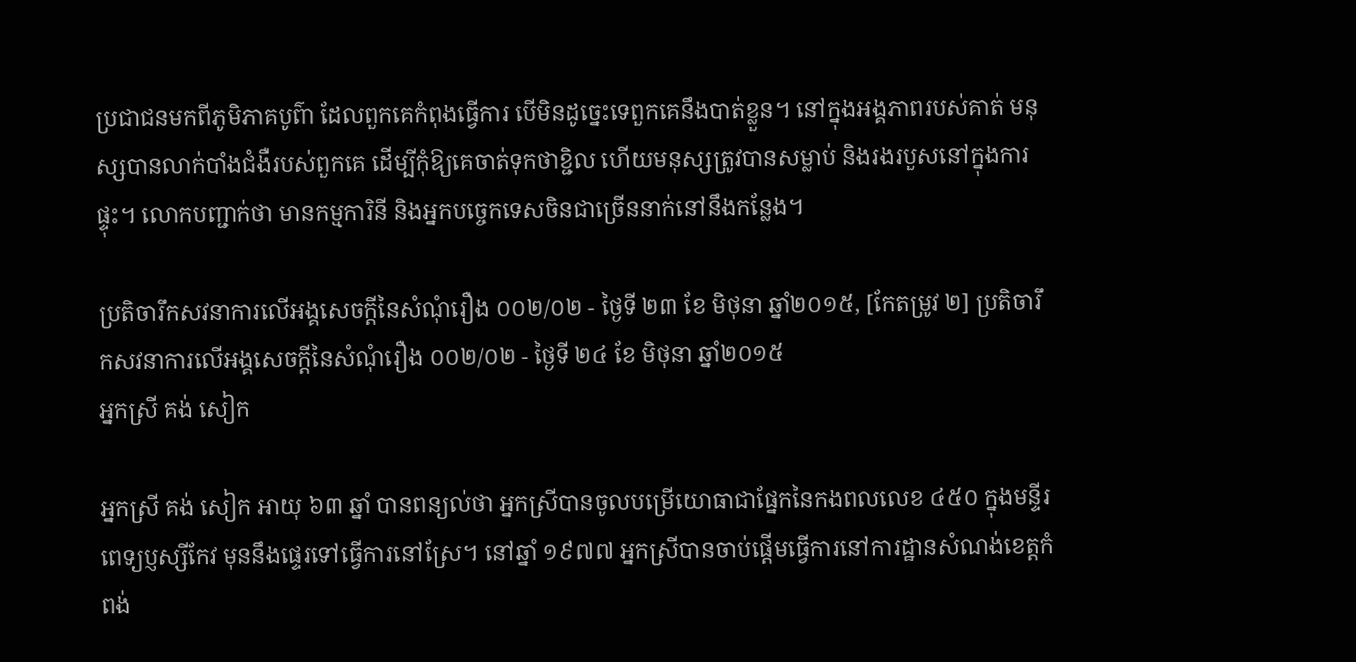ប្រជាជនមកពីភូមិភាគបូព៌ា ដែលពួកគេកំពុងធ្វើការ បើមិនដូច្នេះទេពួកគេនឹងបាត់ខ្លួន។ នៅក្នុងអង្គភាពរបស់គាត់ មនុស្សបានលាក់បាំងជំងឺរបស់ពួកគេ ដើម្បីកុំឱ្យគេចាត់ទុកថាខ្ជិល ហើយមនុស្សត្រូវបានសម្លាប់ និងរងរបួសនៅក្នុងការផ្ទុះ។ លោកបញ្ជាក់ថា មានកម្មការិនី និងអ្នកបច្ចេកទេសចិនជាច្រើននាក់នៅនឹងកន្លែង។

ប្រតិចារឹកសវនាការលើអង្គសេចក្ដីនៃសំណុំរឿង ០០២/០២ - ថ្ងៃទី ២៣ ខែ មិថុនា ឆ្នាំ២០១៥, [កែតម្រូវ ២] ប្រតិចារឹកសវនាការលើអង្គសេចក្ដីនៃសំណុំរឿង ០០២/០២ - ថ្ងៃទី ២៤ ខែ មិថុនា ឆ្នាំ២០១៥
អ្នកស្រី គង់ សៀក

អ្នកស្រី គង់ សៀក អាយុ ៦៣ ឆ្នាំ បានពន្យល់ថា អ្នកស្រីបានចូលបម្រើយោធាជាផ្នែកនៃកងពលលេខ ៤៥០ ក្នុងមន្ទីរពេទ្យប្ញស្សីកែវ មុននឹងផ្ទេរទៅធ្វើការនៅស្រែ។ នៅឆ្នាំ ១៩៧៧ អ្នកស្រីបានចាប់ផ្តើមធ្វើការនៅការដ្ឋានសំណង់ខេត្តកំពង់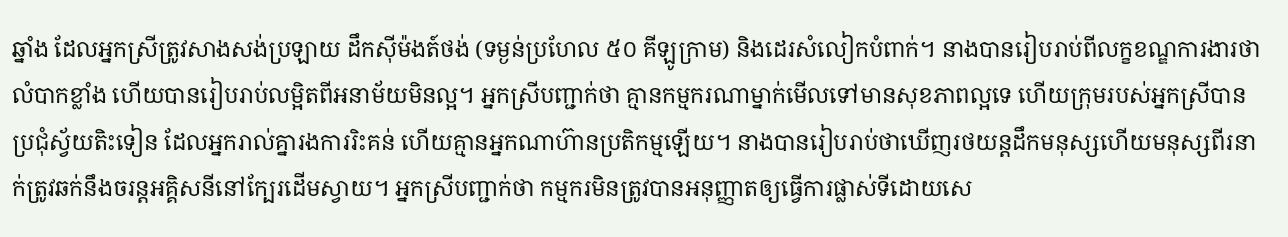ឆ្នាំង ដែលអ្នកស្រីត្រូវសាងសង់ប្រឡាយ ដឹកស៊ីម៉ងត៍ថង់ (ទម្ងន់ប្រហែល ៥០ គីឡូក្រាម) និងដេរសំលៀកបំពាក់។ នាងបានរៀបរាប់ពីលក្ខខណ្ឌការងារថាលំបាកខ្លាំង ហើយបានរៀបរាប់លម្អិតពីអនាម័យមិនល្អ។ អ្នកស្រីបញ្ជាក់ថា គ្មានកម្មករណាម្នាក់មើលទៅមានសុខភាពល្អទេ ហើយក្រុមរបស់អ្នកស្រីបានប្រជុំស្វ័យតិះទៀន ដែលអ្នករាល់គ្នារងការរិះគន់ ហើយគ្មានអ្នកណាហ៊ានប្រតិកម្មឡើយ។ នាងបានរៀបរាប់ថាឃើញរថយន្តដឹកមនុស្សហើយមនុស្សពីរនាក់ត្រូវឆក់នឹងចរន្តអគ្គិសនីនៅក្បែរដើមស្វាយ។ អ្នកស្រីបញ្ជាក់ថា កម្មករមិនត្រូវបានអនុញ្ញាតឲ្យធ្វើការផ្លាស់ទីដោយសេ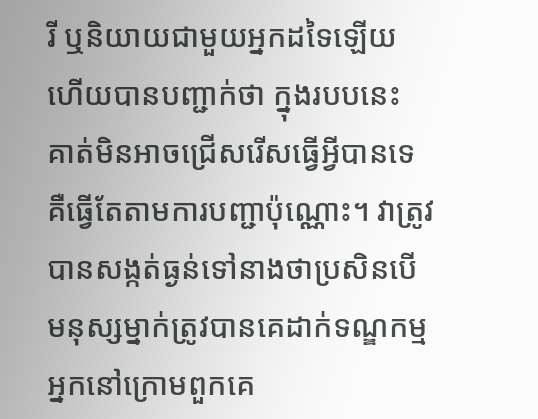រី ឬនិយាយជាមួយអ្នកដទៃឡើយ ហើយបានបញ្ជាក់ថា ក្នុងរបបនេះ គាត់មិនអាចជ្រើសរើសធ្វើអ្វីបានទេ គឺធ្វើតែតាមការបញ្ជាប៉ុណ្ណោះ។ វាត្រូវបានសង្កត់ធ្ងន់ទៅនាងថាប្រសិនបើមនុស្សម្នាក់ត្រូវបានគេដាក់ទណ្ឌកម្មអ្នកនៅក្រោមពួកគេ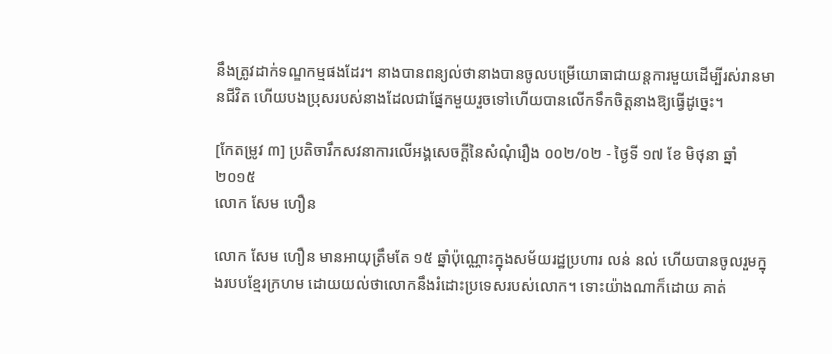នឹងត្រូវដាក់ទណ្ឌកម្មផងដែរ។ នាងបានពន្យល់ថានាងបានចូលបម្រើយោធាជាយន្តការមួយដើម្បីរស់រានមានជីវិត ហើយបងប្រុសរបស់នាងដែលជាផ្នែកមួយរួចទៅហើយបានលើកទឹកចិត្តនាងឱ្យធ្វើដូច្នេះ។

[កែតម្រូវ ៣] ប្រតិចារឹកសវនាការលើអង្គសេចក្ដីនៃសំណុំរឿង ០០២/០២ - ថ្ងៃទី ១៧ ខែ មិថុនា ឆ្នាំ២០១៥
លោក សែម ហឿន

លោក សែម ហឿន មានអាយុត្រឹមតែ ១៥ ឆ្នាំប៉ុណ្ណោះក្នុងសម័យរដ្ឋប្រហារ លន់ នល់ ហើយបានចូលរួមក្នុងរបបខ្មែរក្រហម ដោយយល់ថាលោកនឹងរំដោះប្រទេសរបស់លោក។ ទោះយ៉ាងណាក៏ដោយ គាត់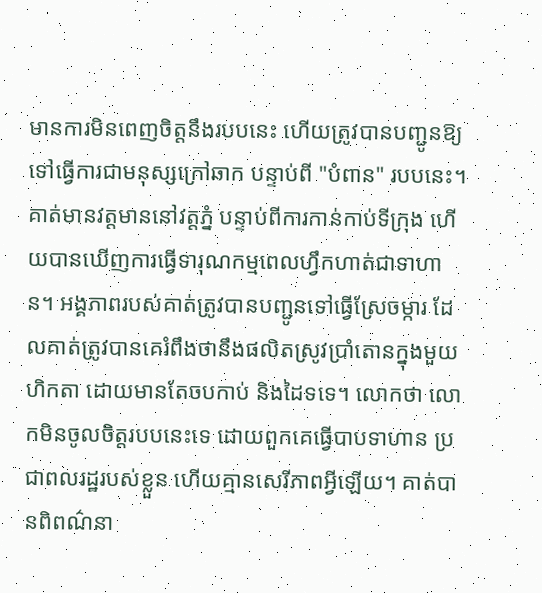មានការមិនពេញចិត្តនឹងរបបនេះ ហើយត្រូវបានបញ្ជូនឱ្យទៅធ្វើការជាមនុស្សក្រៅឆាក បន្ទាប់ពី "បំពាន" របបនេះ។ គាត់មានវត្តមាននៅវត្តភ្នំ បន្ទាប់ពីការកាន់កាប់ទីក្រុង ហើយបានឃើញការធ្វើទារុណកម្មពេលហ្វឹកហាត់ជាទាហាន។ អង្គភាពរបស់គាត់ត្រូវបានបញ្ជូនទៅធ្វើស្រែចម្ការ ដែលគាត់ត្រូវបានគេរំពឹងថានឹងផលិតស្រូវប្រាំតោនក្នុងមួយហិកតា ដោយមានតែចបកាប់ និងដៃទទេ។ លោកថា លោកមិនចូលចិត្តរបបនេះទេ ដោយពួកគេធ្វើបាបទាហាន ប្រជាពលរដ្ឋរបស់ខ្លួន ហើយគ្មានសេរីភាពអ្វីឡើយ។ គាត់បានពិពណ៌នា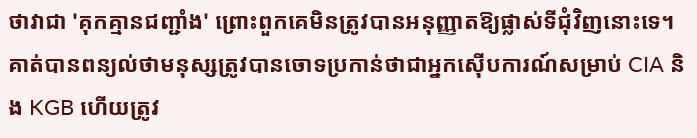ថាវាជា 'គុកគ្មានជញ្ជាំង' ព្រោះពួកគេមិនត្រូវបានអនុញ្ញាតឱ្យផ្លាស់ទីជុំវិញនោះទេ។ គាត់បានពន្យល់ថាមនុស្សត្រូវបានចោទប្រកាន់ថាជាអ្នកស៊ើបការណ៍សម្រាប់ CIA និង KGB ហើយត្រូវ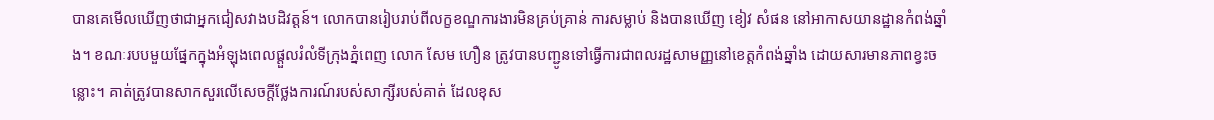បានគេមើលឃើញថាជាអ្នកជៀសវាងបដិវត្តន៍។ លោកបានរៀបរាប់ពីលក្ខខណ្ឌការងារមិនគ្រប់គ្រាន់ ការសម្លាប់ និងបានឃើញ ខៀវ សំផន នៅអាកាសយានដ្ឋានកំពង់ឆ្នាំង។ ខណៈរបបមួយផ្នែកក្នុងអំឡុងពេលផ្ដួលរំលំទីក្រុងភ្នំពេញ លោក សែម ហឿន ត្រូវបានបញ្ជូនទៅធ្វើការជាពលរដ្ឋសាមញ្ញនៅខេត្តកំពង់ឆ្នាំង ដោយសារមានភាពខ្វះចន្លោះ។ គាត់ត្រូវបានសាកសួរលើសេចក្តីថ្លែងការណ៍របស់សាក្សីរបស់គាត់ ដែលខុស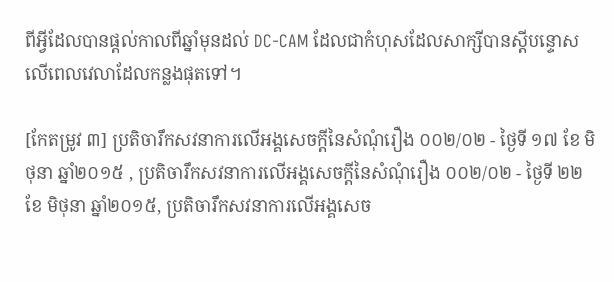ពីអ្វីដែលបានផ្តល់កាលពីឆ្នាំមុនដល់ DC-CAM ដែលជាកំហុសដែលសាក្សីបានស្តីបន្ទោសលើពេលវេលាដែលកន្លងផុតទៅ។

[កែតម្រូវ ៣] ប្រតិចារឹកសវនាការលើអង្គសេចក្ដីនៃសំណុំរឿង ០០២/០២ - ថ្ងៃទី ១៧ ខែ មិថុនា ឆ្នាំ២០១៥ , ប្រតិចារឹកសវនាការលើអង្គសេចក្ដីនៃសំណុំរឿង ០០២/០២ - ថ្ងៃទី ២២ ខែ មិថុនា ឆ្នាំ២០១៥, ប្រតិចារឹកសវនាការលើអង្គសេច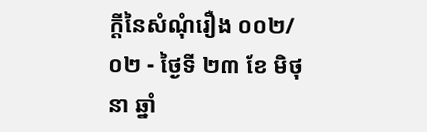ក្ដីនៃសំណុំរឿង ០០២/០២ - ថ្ងៃទី ២៣ ខែ មិថុនា ឆ្នាំ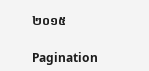២០១៥

Pagination